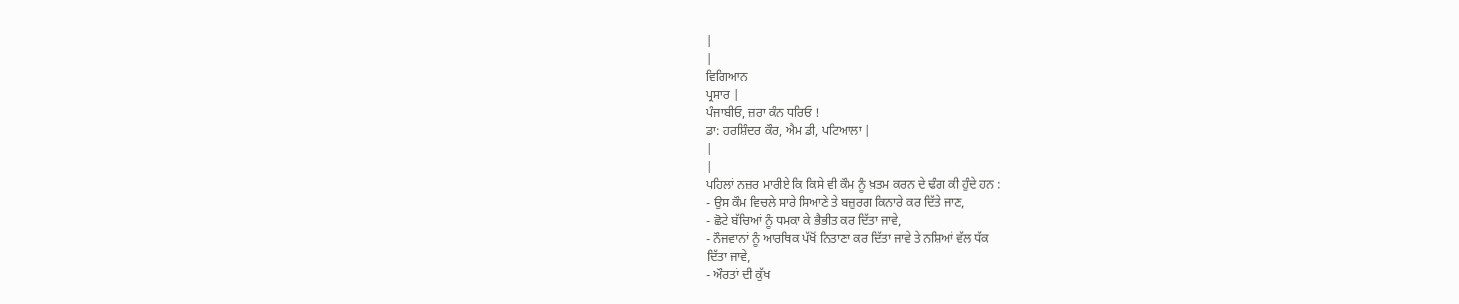|
|
ਵਿਗਿਆਨ
ਪ੍ਰਸਾਰ |
ਪੰਜਾਬੀਓ, ਜ਼ਰਾ ਕੰਨ ਧਰਿਓ !
ਡਾ: ਹਰਸ਼ਿੰਦਰ ਕੌਰ, ਐਮ ਡੀ, ਪਟਿਆਲਾ |
|
|
ਪਹਿਲਾਂ ਨਜ਼ਰ ਮਾਰੀਏ ਕਿ ਕਿਸੇ ਵੀ ਕੌਮ ਨੂੰ ਖ਼ਤਮ ਕਰਨ ਦੇ ਢੰਗ ਕੀ ਹੁੰਦੇ ਹਨ :
- ਉਸ ਕੌਮ ਵਿਚਲੇ ਸਾਰੇ ਸਿਆਣੇ ਤੇ ਬਜ਼ੁਰਗ ਕਿਨਾਰੇ ਕਰ ਦਿੱਤੇ ਜਾਣ,
- ਛੋਟੇ ਬੱਚਿਆਂ ਨੂੰ ਧਮਕਾ ਕੇ ਭੈਭੀਤ ਕਰ ਦਿੱਤਾ ਜਾਵੇ,
- ਨੌਜਵਾਨਾਂ ਨੂੰ ਆਰਥਿਕ ਪੱਖੋਂ ਨਿਤਾਣਾ ਕਰ ਦਿੱਤਾ ਜਾਵੇ ਤੇ ਨਸ਼ਿਆਂ ਵੱਲ ਧੱਕ
ਦਿੱਤਾ ਜਾਵੇ,
- ਔਰਤਾਂ ਦੀ ਕੁੱਖ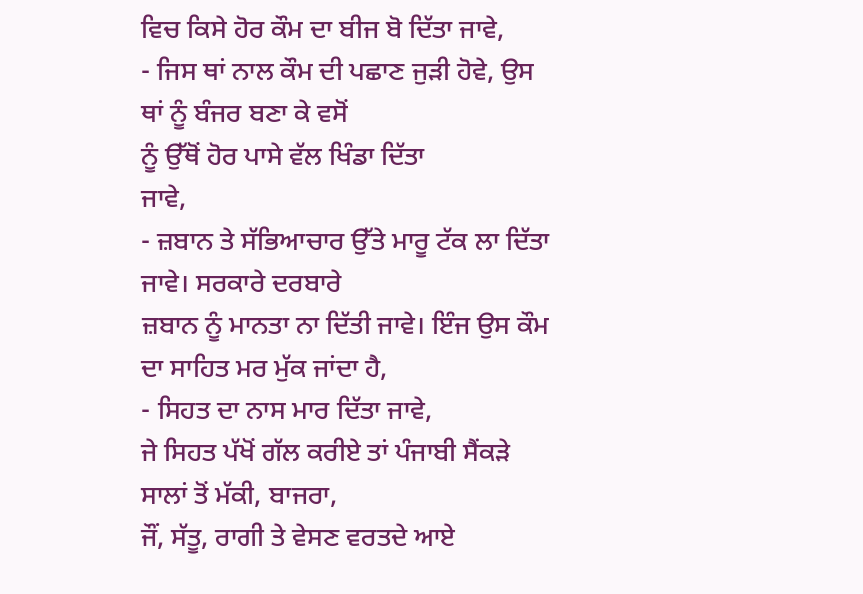ਵਿਚ ਕਿਸੇ ਹੋਰ ਕੌਮ ਦਾ ਬੀਜ ਬੋ ਦਿੱਤਾ ਜਾਵੇ,
- ਜਿਸ ਥਾਂ ਨਾਲ ਕੌਮ ਦੀ ਪਛਾਣ ਜੁੜੀ ਹੋਵੇ, ਉਸ ਥਾਂ ਨੂੰ ਬੰਜਰ ਬਣਾ ਕੇ ਵਸੋਂ
ਨੂੰ ਉੱਥੋਂ ਹੋਰ ਪਾਸੇ ਵੱਲ ਖਿੰਡਾ ਦਿੱਤਾ
ਜਾਵੇ,
- ਜ਼ਬਾਨ ਤੇ ਸੱਭਿਆਚਾਰ ਉੱਤੇ ਮਾਰੂ ਟੱਕ ਲਾ ਦਿੱਤਾ ਜਾਵੇ। ਸਰਕਾਰੇ ਦਰਬਾਰੇ
ਜ਼ਬਾਨ ਨੂੰ ਮਾਨਤਾ ਨਾ ਦਿੱਤੀ ਜਾਵੇ। ਇੰਜ ਉਸ ਕੌਮ ਦਾ ਸਾਹਿਤ ਮਰ ਮੁੱਕ ਜਾਂਦਾ ਹੈ,
- ਸਿਹਤ ਦਾ ਨਾਸ ਮਾਰ ਦਿੱਤਾ ਜਾਵੇ,
ਜੇ ਸਿਹਤ ਪੱਖੋਂ ਗੱਲ ਕਰੀਏ ਤਾਂ ਪੰਜਾਬੀ ਸੈਂਕੜੇ ਸਾਲਾਂ ਤੋਂ ਮੱਕੀ, ਬਾਜਰਾ,
ਜੌਂ, ਸੱਤੂ, ਰਾਗੀ ਤੇ ਵੇਸਣ ਵਰਤਦੇ ਆਏ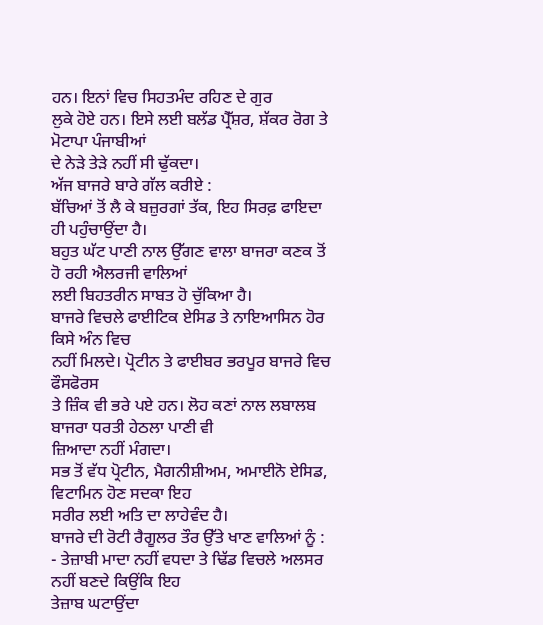ਹਨ। ਇਨਾਂ ਵਿਚ ਸਿਹਤਮੰਦ ਰਹਿਣ ਦੇ ਗੁਰ
ਲੁਕੇ ਹੋਏ ਹਨ। ਇਸੇ ਲਈ ਬਲੱਡ ਪ੍ਰੈੱਸ਼ਰ, ਸ਼ੱਕਰ ਰੋਗ ਤੇ ਮੋਟਾਪਾ ਪੰਜਾਬੀਆਂ
ਦੇ ਨੇੜੇ ਤੇੜੇ ਨਹੀਂ ਸੀ ਢੁੱਕਦਾ।
ਅੱਜ ਬਾਜਰੇ ਬਾਰੇ ਗੱਲ ਕਰੀਏ :
ਬੱਚਿਆਂ ਤੋਂ ਲੈ ਕੇ ਬਜ਼ੁਰਗਾਂ ਤੱਕ, ਇਹ ਸਿਰਫ਼ ਫਾਇਦਾ ਹੀ ਪਹੁੰਚਾਉਂਦਾ ਹੈ।
ਬਹੁਤ ਘੱਟ ਪਾਣੀ ਨਾਲ ਉੱਗਣ ਵਾਲਾ ਬਾਜਰਾ ਕਣਕ ਤੋਂ ਹੋ ਰਹੀ ਐਲਰਜੀ ਵਾਲਿਆਂ
ਲਈ ਬਿਹਤਰੀਨ ਸਾਬਤ ਹੋ ਚੁੱਕਿਆ ਹੈ।
ਬਾਜਰੇ ਵਿਚਲੇ ਫਾਈਟਿਕ ਏਸਿਡ ਤੇ ਨਾਇਆਸਿਨ ਹੋਰ ਕਿਸੇ ਅੰਨ ਵਿਚ
ਨਹੀਂ ਮਿਲਦੇ। ਪ੍ਰੋਟੀਨ ਤੇ ਫਾਈਬਰ ਭਰਪੂਰ ਬਾਜਰੇ ਵਿਚ ਫੌਸਫੋਰਸ
ਤੇ ਜ਼ਿੰਕ ਵੀ ਭਰੇ ਪਏ ਹਨ। ਲੋਹ ਕਣਾਂ ਨਾਲ ਲਬਾਲਬ ਬਾਜਰਾ ਧਰਤੀ ਹੇਠਲਾ ਪਾਣੀ ਵੀ
ਜ਼ਿਆਦਾ ਨਹੀਂ ਮੰਗਦਾ।
ਸਭ ਤੋਂ ਵੱਧ ਪ੍ਰੋਟੀਨ, ਮੈਗਨੀਸ਼ੀਅਮ, ਅਮਾਈਨੋ ਏਸਿਡ, ਵਿਟਾਮਿਨ ਹੋਣ ਸਦਕਾ ਇਹ
ਸਰੀਰ ਲਈ ਅਤਿ ਦਾ ਲਾਹੇਵੰਦ ਹੈ।
ਬਾਜਰੇ ਦੀ ਰੋਟੀ ਰੈਗੂਲਰ ਤੌਰ ਉੱਤੇ ਖਾਣ ਵਾਲਿਆਂ ਨੂੰ :
- ਤੇਜ਼ਾਬੀ ਮਾਦਾ ਨਹੀਂ ਵਧਦਾ ਤੇ ਢਿੱਡ ਵਿਚਲੇ ਅਲਸਰ ਨਹੀਂ ਬਣਦੇ ਕਿਉਂਕਿ ਇਹ
ਤੇਜ਼ਾਬ ਘਟਾਉਂਦਾ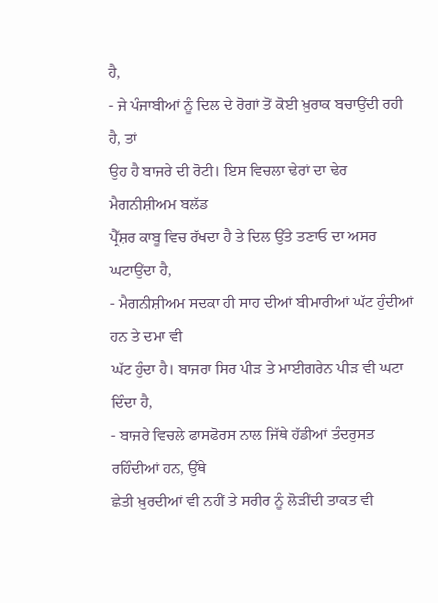ਹੈ,
- ਜੇ ਪੰਜਾਬੀਆਂ ਨੂੰ ਦਿਲ ਦੇ ਰੋਗਾਂ ਤੋਂ ਕੋਈ ਖ਼ੁਰਾਕ ਬਚਾਉਂਦੀ ਰਹੀ ਹੈ, ਤਾਂ
ਉਹ ਹੈ ਬਾਜਰੇ ਦੀ ਰੋਟੀ। ਇਸ ਵਿਚਲਾ ਢੇਰਾਂ ਦਾ ਢੇਰ ਮੈਗਨੀਸ਼ੀਅਮ ਬਲੱਡ
ਪ੍ਰੈੱਸ਼ਰ ਕਾਬੂ ਵਿਚ ਰੱਖਦਾ ਹੈ ਤੇ ਦਿਲ ਉੱਤੇ ਤਣਾਓ ਦਾ ਅਸਰ
ਘਟਾਉਂਦਾ ਹੈ,
- ਮੈਗਨੀਸ਼ੀਅਮ ਸਦਕਾ ਹੀ ਸਾਹ ਦੀਆਂ ਬੀਮਾਰੀਆਂ ਘੱਟ ਹੁੰਦੀਆਂ ਹਨ ਤੇ ਦਮਾ ਵੀ
ਘੱਟ ਹੁੰਦਾ ਹੈ। ਬਾਜਰਾ ਸਿਰ ਪੀੜ ਤੇ ਮਾਈਗਰੇਨ ਪੀੜ ਵੀ ਘਟਾ ਦਿੰਦਾ ਹੈ,
- ਬਾਜਰੇ ਵਿਚਲੇ ਫਾਸਫੋਰਸ ਨਾਲ ਜਿੱਥੇ ਹੱਡੀਆਂ ਤੰਦਰੁਸਤ ਰਹਿੰਦੀਆਂ ਹਨ, ਉੱਥੇ
ਛੇਤੀ ਖ਼ੁਰਦੀਆਂ ਵੀ ਨਹੀਂ ਤੇ ਸਰੀਰ ਨੂੰ ਲੋੜੀਂਦੀ ਤਾਕਤ ਵੀ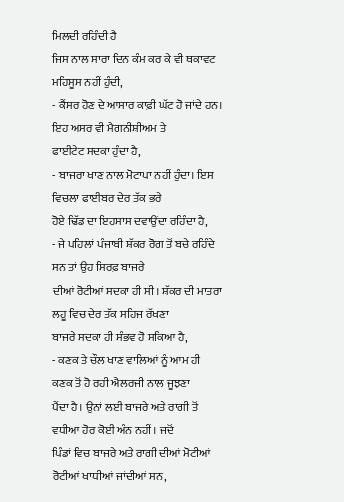ਮਿਲਦੀ ਰਹਿੰਦੀ ਹੈ
ਜਿਸ ਨਾਲ ਸਾਰਾ ਦਿਨ ਕੰਮ ਕਰ ਕੇ ਵੀ ਥਕਾਵਟ ਮਹਿਸੂਸ ਨਹੀਂ ਹੁੰਦੀ,
- ਕੈਂਸਰ ਹੋਣ ਦੇ ਆਸਾਰ ਕਾਫ਼ੀ ਘੱਟ ਹੋ ਜਾਂਦੇ ਹਨ। ਇਹ ਅਸਰ ਵੀ ਮੈਗਨੀਸ਼ੀਅਮ ਤੇ
ਫਾਈਟੇਟ ਸਦਕਾ ਹੁੰਦਾ ਹੈ,
- ਬਾਜਰਾ ਖਾਣ ਨਾਲ ਮੋਟਾਪਾ ਨਹੀਂ ਹੁੰਦਾ। ਇਸ ਵਿਚਲਾ ਫਾਈਬਰ ਦੇਰ ਤੱਕ ਭਰੇ
ਹੋਏ ਢਿੱਡ ਦਾ ਇਹਸਾਸ ਦਵਾਉਂਦਾ ਰਹਿੰਦਾ ਹੈ,
- ਜੇ ਪਹਿਲਾਂ ਪੰਜਾਬੀ ਸ਼ੱਕਰ ਰੋਗ ਤੋਂ ਬਚੇ ਰਹਿੰਦੇ ਸਨ ਤਾਂ ਉਹ ਸਿਰਫ਼ ਬਾਜਰੇ
ਦੀਆਂ ਰੋਟੀਆਂ ਸਦਕਾ ਹੀ ਸੀ। ਸ਼ੱਕਰ ਦੀ ਮਾਤਰਾ ਲਹੂ ਵਿਚ ਦੇਰ ਤੱਕ ਸਹਿਜ ਰੱਖਣਾ
ਬਾਜਰੇ ਸਦਕਾ ਹੀ ਸੰਭਵ ਹੋ ਸਕਿਆ ਹੈ,
- ਕਣਕ ਤੇ ਚੌਲ ਖਾਣ ਵਾਲਿਆਂ ਨੂੰ ਆਮ ਹੀ ਕਣਕ ਤੋਂ ਹੋ ਰਹੀ ਐਲਰਜੀ ਨਾਲ ਜੂਝਣਾ
ਪੈਂਦਾ ਹੈ। ਉਨਾਂ ਲਈ ਬਾਜਰੇ ਅਤੇ ਰਾਗੀ ਤੋਂ ਵਧੀਆ ਹੋਰ ਕੋਈ ਅੰਨ ਨਹੀਂ। ਜਦੋਂ
ਪਿੰਡਾਂ ਵਿਚ ਬਾਜਰੇ ਅਤੇ ਰਾਗੀ ਦੀਆਂ ਮੋਟੀਆਂ ਰੋਟੀਆਂ ਖਾਧੀਆਂ ਜਾਂਦੀਆਂ ਸਨ,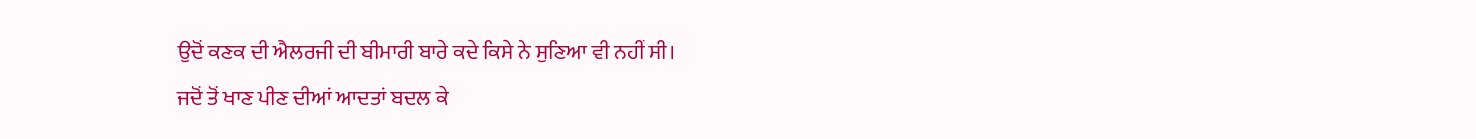ਉਦੋਂ ਕਣਕ ਦੀ ਐਲਰਜੀ ਦੀ ਬੀਮਾਰੀ ਬਾਰੇ ਕਦੇ ਕਿਸੇ ਨੇ ਸੁਣਿਆ ਵੀ ਨਹੀਂ ਸੀ।
ਜਦੋਂ ਤੋਂ ਖਾਣ ਪੀਣ ਦੀਆਂ ਆਦਤਾਂ ਬਦਲ ਕੇ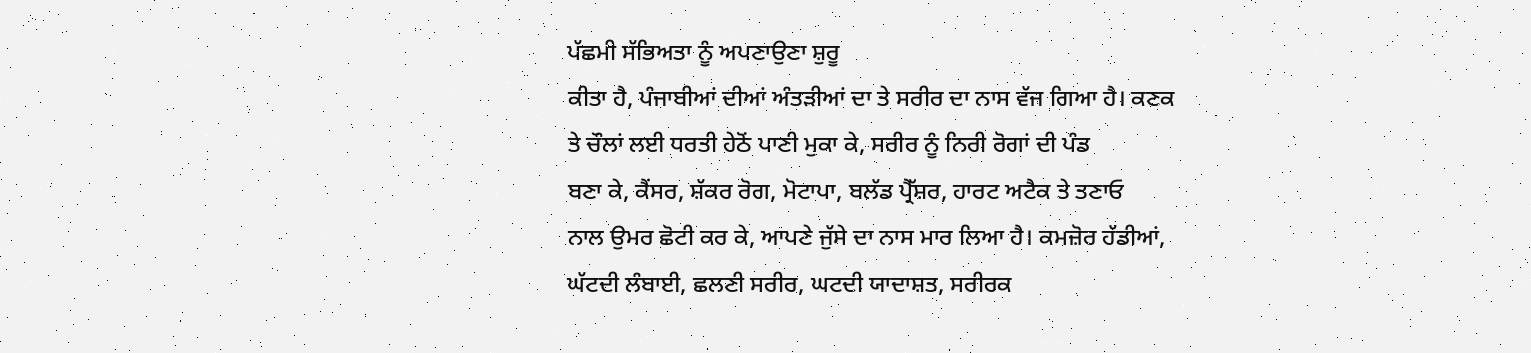ਪੱਛਮੀ ਸੱਭਿਅਤਾ ਨੂੰ ਅਪਣਾਉਣਾ ਸ਼ੁਰੂ
ਕੀਤਾ ਹੈ, ਪੰਜਾਬੀਆਂ ਦੀਆਂ ਅੰਤੜੀਆਂ ਦਾ ਤੇ ਸਰੀਰ ਦਾ ਨਾਸ ਵੱਜ ਗਿਆ ਹੈ। ਕਣਕ
ਤੇ ਚੌਲਾਂ ਲਈ ਧਰਤੀ ਹੇਠੋਂ ਪਾਣੀ ਮੁਕਾ ਕੇ, ਸਰੀਰ ਨੂੰ ਨਿਰੀ ਰੋਗਾਂ ਦੀ ਪੰਡ
ਬਣਾ ਕੇ, ਕੈਂਸਰ, ਸ਼ੱਕਰ ਰੋਗ, ਮੋਟਾਪਾ, ਬਲੱਡ ਪ੍ਰੈੱਸ਼ਰ, ਹਾਰਟ ਅਟੈਕ ਤੇ ਤਣਾਓ
ਨਾਲ ਉਮਰ ਛੋਟੀ ਕਰ ਕੇ, ਆਪਣੇ ਜੁੱਸੇ ਦਾ ਨਾਸ ਮਾਰ ਲਿਆ ਹੈ। ਕਮਜ਼ੋਰ ਹੱਡੀਆਂ,
ਘੱਟਦੀ ਲੰਬਾਈ, ਛਲਣੀ ਸਰੀਰ, ਘਟਦੀ ਯਾਦਾਸ਼ਤ, ਸਰੀਰਕ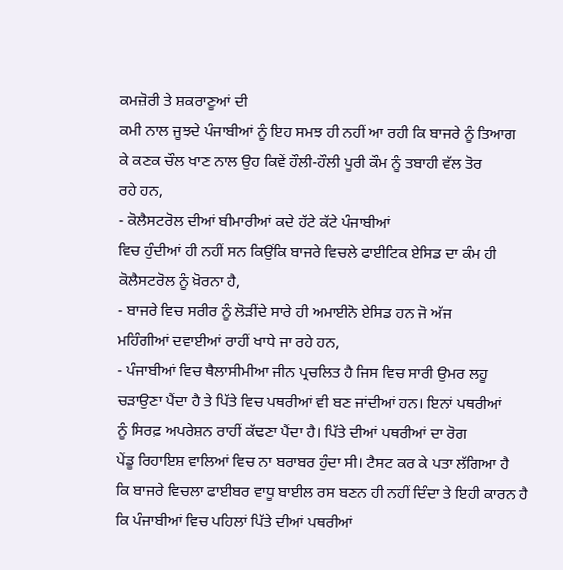ਕਮਜ਼ੋਰੀ ਤੇ ਸ਼ਕਰਾਣੂਆਂ ਦੀ
ਕਮੀ ਨਾਲ ਜੂਝਦੇ ਪੰਜਾਬੀਆਂ ਨੂੰ ਇਹ ਸਮਝ ਹੀ ਨਹੀਂ ਆ ਰਹੀ ਕਿ ਬਾਜਰੇ ਨੂੰ ਤਿਆਗ
ਕੇ ਕਣਕ ਚੌਲ ਖਾਣ ਨਾਲ ਉਹ ਕਿਵੇਂ ਹੌਲੀ-ਹੌਲੀ ਪੂਰੀ ਕੌਮ ਨੂੰ ਤਬਾਹੀ ਵੱਲ ਤੋਰ
ਰਹੇ ਹਨ,
- ਕੋਲੈਸਟਰੋਲ ਦੀਆਂ ਬੀਮਾਰੀਆਂ ਕਦੇ ਹੱਟੇ ਕੱਟੇ ਪੰਜਾਬੀਆਂ
ਵਿਚ ਹੁੰਦੀਆਂ ਹੀ ਨਹੀਂ ਸਨ ਕਿਉਂਕਿ ਬਾਜਰੇ ਵਿਚਲੇ ਫਾਈਟਿਕ ਏਸਿਡ ਦਾ ਕੰਮ ਹੀ
ਕੋਲੈਸਟਰੋਲ ਨੂੰ ਖ਼ੋਰਨਾ ਹੈ,
- ਬਾਜਰੇ ਵਿਚ ਸਰੀਰ ਨੂੰ ਲੋੜੀਂਦੇ ਸਾਰੇ ਹੀ ਅਮਾਈਨੋ ਏਸਿਡ ਹਨ ਜੋ ਅੱਜ
ਮਹਿੰਗੀਆਂ ਦਵਾਈਆਂ ਰਾਹੀਂ ਖਾਧੇ ਜਾ ਰਹੇ ਹਨ,
- ਪੰਜਾਬੀਆਂ ਵਿਚ ਥੈਲਾਸੀਮੀਆ ਜੀਨ ਪ੍ਰਚਲਿਤ ਹੈ ਜਿਸ ਵਿਚ ਸਾਰੀ ਉਮਰ ਲਹੂ
ਚੜਾਉਣਾ ਪੈਂਦਾ ਹੈ ਤੇ ਪਿੱਤੇ ਵਿਚ ਪਥਰੀਆਂ ਵੀ ਬਣ ਜਾਂਦੀਆਂ ਹਨ। ਇਨਾਂ ਪਥਰੀਆਂ
ਨੂੰ ਸਿਰਫ਼ ਅਪਰੇਸ਼ਨ ਰਾਹੀਂ ਕੱਢਣਾ ਪੈਂਦਾ ਹੈ। ਪਿੱਤੇ ਦੀਆਂ ਪਥਰੀਆਂ ਦਾ ਰੋਗ
ਪੇਂਡੂ ਰਿਹਾਇਸ਼ ਵਾਲਿਆਂ ਵਿਚ ਨਾ ਬਰਾਬਰ ਹੁੰਦਾ ਸੀ। ਟੈਸਟ ਕਰ ਕੇ ਪਤਾ ਲੱਗਿਆ ਹੈ
ਕਿ ਬਾਜਰੇ ਵਿਚਲਾ ਫਾਈਬਰ ਵਾਧੂ ਬਾਈਲ ਰਸ ਬਣਨ ਹੀ ਨਹੀਂ ਦਿੰਦਾ ਤੇ ਇਹੀ ਕਾਰਨ ਹੈ
ਕਿ ਪੰਜਾਬੀਆਂ ਵਿਚ ਪਹਿਲਾਂ ਪਿੱਤੇ ਦੀਆਂ ਪਥਰੀਆਂ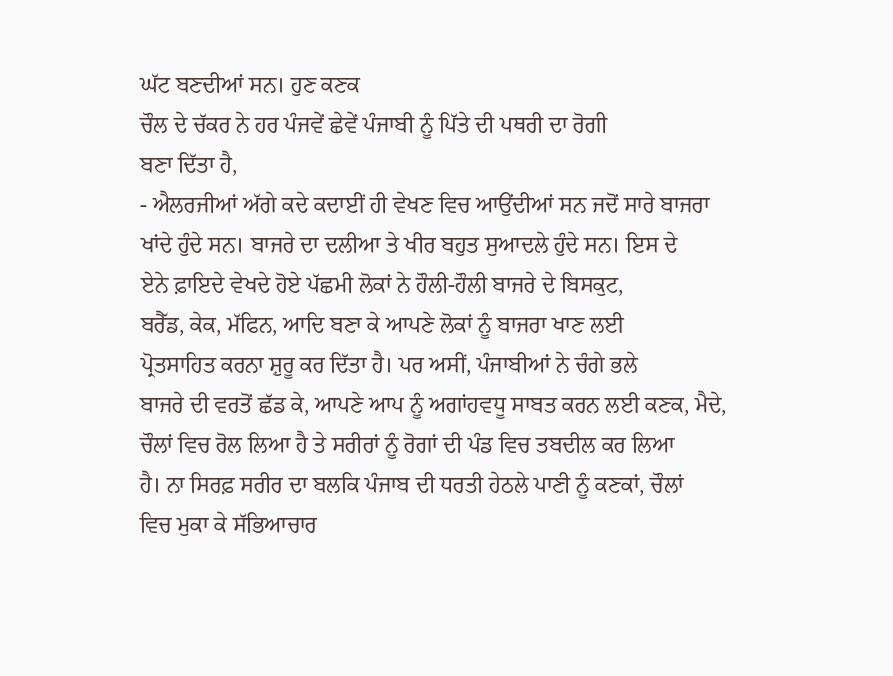ਘੱਟ ਬਣਦੀਆਂ ਸਨ। ਹੁਣ ਕਣਕ
ਚੌਲ ਦੇ ਚੱਕਰ ਨੇ ਹਰ ਪੰਜਵੇਂ ਛੇਵੇਂ ਪੰਜਾਬੀ ਨੂੰ ਪਿੱਤੇ ਦੀ ਪਥਰੀ ਦਾ ਰੋਗੀ
ਬਣਾ ਦਿੱਤਾ ਹੈ,
- ਐਲਰਜੀਆਂ ਅੱਗੇ ਕਦੇ ਕਦਾਈਂ ਹੀ ਵੇਖਣ ਵਿਚ ਆਉਂਦੀਆਂ ਸਨ ਜਦੋਂ ਸਾਰੇ ਬਾਜਰਾ
ਖਾਂਦੇ ਹੁੰਦੇ ਸਨ। ਬਾਜਰੇ ਦਾ ਦਲੀਆ ਤੇ ਖੀਰ ਬਹੁਤ ਸੁਆਦਲੇ ਹੁੰਦੇ ਸਨ। ਇਸ ਦੇ
ਏਨੇ ਫ਼ਾਇਦੇ ਵੇਖਦੇ ਹੋਏ ਪੱਛਮੀ ਲੋਕਾਂ ਨੇ ਹੌਲੀ-ਹੌਲੀ ਬਾਜਰੇ ਦੇ ਬਿਸਕੁਟ,
ਬਰੈੱਡ, ਕੇਕ, ਮੱਫਿਨ, ਆਦਿ ਬਣਾ ਕੇ ਆਪਣੇ ਲੋਕਾਂ ਨੂੰ ਬਾਜਰਾ ਖਾਣ ਲਈ
ਪ੍ਰੋਤਸਾਹਿਤ ਕਰਨਾ ਸ਼ੁਰੂ ਕਰ ਦਿੱਤਾ ਹੈ। ਪਰ ਅਸੀਂ, ਪੰਜਾਬੀਆਂ ਨੇ ਚੰਗੇ ਭਲੇ
ਬਾਜਰੇ ਦੀ ਵਰਤੋਂ ਛੱਡ ਕੇ, ਆਪਣੇ ਆਪ ਨੂੰ ਅਗਾਂਹਵਧੂ ਸਾਬਤ ਕਰਨ ਲਈ ਕਣਕ, ਮੈਦੇ,
ਚੌਲਾਂ ਵਿਚ ਰੋਲ ਲਿਆ ਹੈ ਤੇ ਸਰੀਰਾਂ ਨੂੰ ਰੋਗਾਂ ਦੀ ਪੰਡ ਵਿਚ ਤਬਦੀਲ ਕਰ ਲਿਆ
ਹੈ। ਨਾ ਸਿਰਫ਼ ਸਰੀਰ ਦਾ ਬਲਕਿ ਪੰਜਾਬ ਦੀ ਧਰਤੀ ਹੇਠਲੇ ਪਾਣੀ ਨੂੰ ਕਣਕਾਂ, ਚੌਲਾਂ
ਵਿਚ ਮੁਕਾ ਕੇ ਸੱਭਿਆਚਾਰ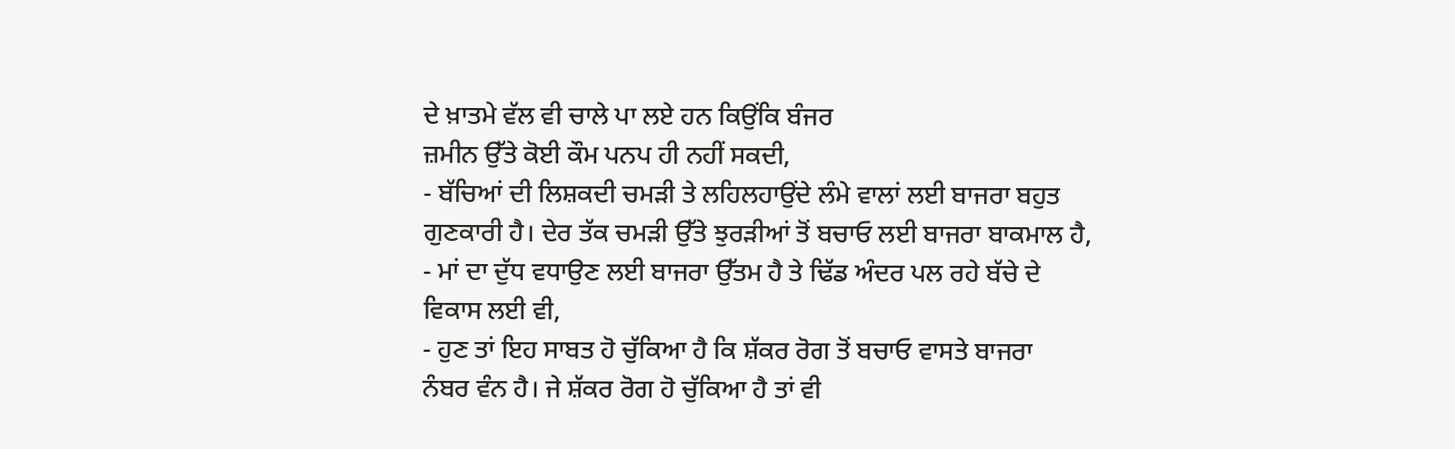ਦੇ ਖ਼ਾਤਮੇ ਵੱਲ ਵੀ ਚਾਲੇ ਪਾ ਲਏ ਹਨ ਕਿਉਂਕਿ ਬੰਜਰ
ਜ਼ਮੀਨ ਉੱਤੇ ਕੋਈ ਕੌਮ ਪਨਪ ਹੀ ਨਹੀਂ ਸਕਦੀ,
- ਬੱਚਿਆਂ ਦੀ ਲਿਸ਼ਕਦੀ ਚਮੜੀ ਤੇ ਲਹਿਲਹਾਉਂਦੇ ਲੰਮੇ ਵਾਲਾਂ ਲਈ ਬਾਜਰਾ ਬਹੁਤ
ਗੁਣਕਾਰੀ ਹੈ। ਦੇਰ ਤੱਕ ਚਮੜੀ ਉੱਤੇ ਝੁਰੜੀਆਂ ਤੋਂ ਬਚਾਓ ਲਈ ਬਾਜਰਾ ਬਾਕਮਾਲ ਹੈ,
- ਮਾਂ ਦਾ ਦੁੱਧ ਵਧਾਉਣ ਲਈ ਬਾਜਰਾ ਉੱਤਮ ਹੈ ਤੇ ਢਿੱਡ ਅੰਦਰ ਪਲ ਰਹੇ ਬੱਚੇ ਦੇ
ਵਿਕਾਸ ਲਈ ਵੀ,
- ਹੁਣ ਤਾਂ ਇਹ ਸਾਬਤ ਹੋ ਚੁੱਕਿਆ ਹੈ ਕਿ ਸ਼ੱਕਰ ਰੋਗ ਤੋਂ ਬਚਾਓ ਵਾਸਤੇ ਬਾਜਰਾ
ਨੰਬਰ ਵੰਨ ਹੈ। ਜੇ ਸ਼ੱਕਰ ਰੋਗ ਹੋ ਚੁੱਕਿਆ ਹੈ ਤਾਂ ਵੀ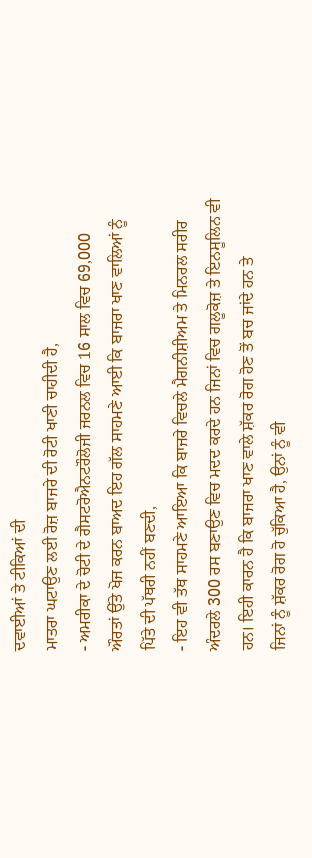ਦਵਾਈਆਂ ਤੇ ਟੀਕਿਆਂ ਦੀ
ਮਾਤਰਾ ਘਟਾਉਣ ਲਈ ਰੋਜ਼ ਬਾਜਰੇ ਦੀ ਰੋਟੀ ਖਾਣੀ ਚਾਹੀਦੀ ਹੈ,
- ਅਮਰੀਕਾ ਦੇ ਚੋਟੀ ਦੇ ਗੈਸਟਰੋਐਨਟਰੌਲੋਜੀ ਜਰਨਲ ਵਿਚ 16 ਸਾਲ ਵਿਚ 69,000
ਔਰਤਾਂ ਉੱਤੇ ਖੋਜ ਕਰਨ ਬਾਅਦ ਇਹ ਗੱਲ ਸਾਹਮਣੇ ਆਈ ਕਿ ਬਾਜਰਾ ਖਾਣ ਵਾਲਿਆਂ ਨੂੰ
ਪਿੱਤੇ ਦੀ ਪੱਥਰੀ ਨਹੀਂ ਬਣਦੀ,
- ਇਹ ਵੀ ਤੱਥ ਸਾਹਮਣੇ ਆਇਆ ਕਿ ਬਾਜਰੇ ਵਿਚਲੇ ਮੈਗਨੀਸ਼ੀਅਮ ਤੇ ਮਿਨਰਲ ਸਰੀਰ
ਅੰਦਰਲੇ 300 ਰਸ ਬਣਾਉਣ ਵਿਚ ਮਦਦ ਕਰਦੇ ਹਨ ਜਿਨਾਂ ਵਿਚ ਗਲੂਕੋਜ਼ ਤੇ ਇਨਸੂਲਿਨ ਵੀ
ਹਨ। ਇਹੀ ਕਾਰਨ ਹੈ ਕਿ ਬਾਜਰਾ ਖਾਣ ਵਾਲੇ ਸ਼ੱਕਰ ਰੋਗ ਹੋਣ ਤੋਂ ਬਚ ਜਾਂਦੇ ਹਨ ਤੇ
ਜਿਨਾਂ ਨੂੰ ਸ਼ੱਕਰ ਰੋਗ ਹੋ ਚੁੱਕਿਆ ਹੈ, ਉਨਾਂ ਨੂੰ ਵੀ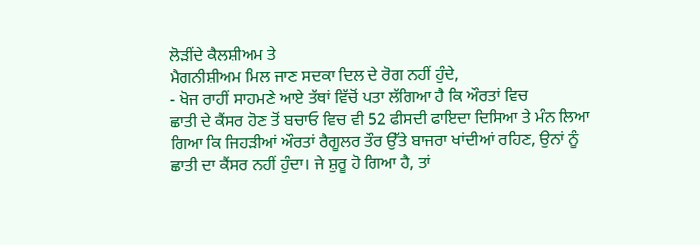ਲੋੜੀਂਦੇ ਕੈਲਸ਼ੀਅਮ ਤੇ
ਮੈਗਨੀਸ਼ੀਅਮ ਮਿਲ ਜਾਣ ਸਦਕਾ ਦਿਲ ਦੇ ਰੋਗ ਨਹੀਂ ਹੁੰਦੇ,
- ਖੋਜ ਰਾਹੀਂ ਸਾਹਮਣੇ ਆਏ ਤੱਥਾਂ ਵਿੱਚੋਂ ਪਤਾ ਲੱਗਿਆ ਹੈ ਕਿ ਔਰਤਾਂ ਵਿਚ
ਛਾਤੀ ਦੇ ਕੈਂਸਰ ਹੋਣ ਤੋਂ ਬਚਾਓ ਵਿਚ ਵੀ 52 ਫੀਸਦੀ ਫਾਇਦਾ ਦਿਸਿਆ ਤੇ ਮੰਨ ਲਿਆ
ਗਿਆ ਕਿ ਜਿਹੜੀਆਂ ਔਰਤਾਂ ਰੈਗੂਲਰ ਤੌਰ ਉੱਤੇ ਬਾਜਰਾ ਖਾਂਦੀਆਂ ਰਹਿਣ, ਉਨਾਂ ਨੂੰ
ਛਾਤੀ ਦਾ ਕੈਂਸਰ ਨਹੀਂ ਹੁੰਦਾ। ਜੇ ਸ਼ੁਰੂ ਹੋ ਗਿਆ ਹੈ, ਤਾਂ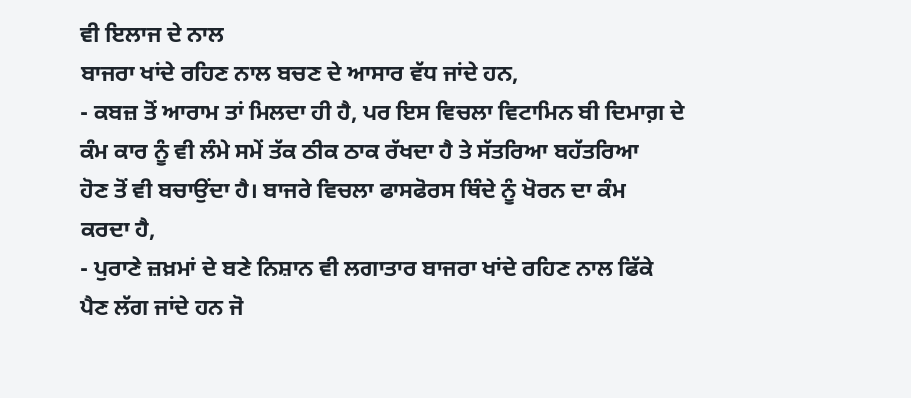ਵੀ ਇਲਾਜ ਦੇ ਨਾਲ
ਬਾਜਰਾ ਖਾਂਦੇ ਰਹਿਣ ਨਾਲ ਬਚਣ ਦੇ ਆਸਾਰ ਵੱਧ ਜਾਂਦੇ ਹਨ,
- ਕਬਜ਼ ਤੋਂ ਆਰਾਮ ਤਾਂ ਮਿਲਦਾ ਹੀ ਹੈ, ਪਰ ਇਸ ਵਿਚਲਾ ਵਿਟਾਮਿਨ ਬੀ ਦਿਮਾਗ਼ ਦੇ
ਕੰਮ ਕਾਰ ਨੂੰ ਵੀ ਲੰਮੇ ਸਮੇਂ ਤੱਕ ਠੀਕ ਠਾਕ ਰੱਖਦਾ ਹੈ ਤੇ ਸੱਤਰਿਆ ਬਹੱਤਰਿਆ
ਹੋਣ ਤੋਂ ਵੀ ਬਚਾਉਂਦਾ ਹੈ। ਬਾਜਰੇ ਵਿਚਲਾ ਫਾਸਫੋਰਸ ਥਿੰਦੇ ਨੂੰ ਖੋਰਨ ਦਾ ਕੰਮ
ਕਰਦਾ ਹੈ,
- ਪੁਰਾਣੇ ਜ਼ਖ਼ਮਾਂ ਦੇ ਬਣੇ ਨਿਸ਼ਾਨ ਵੀ ਲਗਾਤਾਰ ਬਾਜਰਾ ਖਾਂਦੇ ਰਹਿਣ ਨਾਲ ਫਿੱਕੇ
ਪੈਣ ਲੱਗ ਜਾਂਦੇ ਹਨ ਜੋ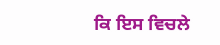ਕਿ ਇਸ ਵਿਚਲੇ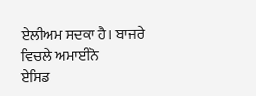ਏਲੀਅਮ ਸਦਕਾ ਹੈ। ਬਾਜਰੇ ਵਿਚਲੇ ਅਮਾਈਨੋ
ਏਸਿਡ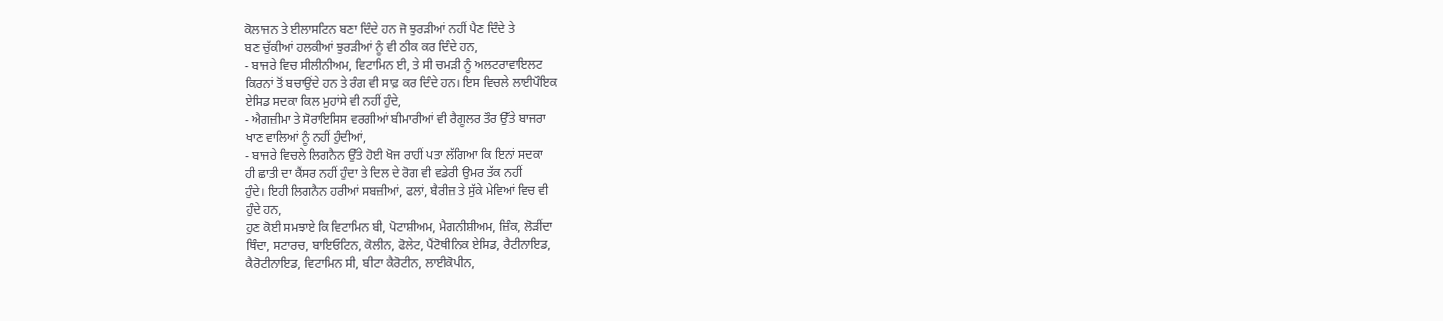ਕੋਲਾਜਨ ਤੇ ਈਲਾਸਟਿਨ ਬਣਾ ਦਿੰਦੇ ਹਨ ਜੋ ਝੁਰੜੀਆਂ ਨਹੀਂ ਪੈਣ ਦਿੰਦੇ ਤੇ
ਬਣ ਚੁੱਕੀਆਂ ਹਲਕੀਆਂ ਝੁਰੜੀਆਂ ਨੂੰ ਵੀ ਠੀਕ ਕਰ ਦਿੰਦੇ ਹਨ,
- ਬਾਜਰੇ ਵਿਚ ਸੀਲੀਨੀਅਮ, ਵਿਟਾਮਿਨ ਈ, ਤੇ ਸੀ ਚਮੜੀ ਨੂੰ ਅਲਟਰਾਵਾਇਲਟ
ਕਿਰਨਾਂ ਤੋਂ ਬਚਾਉਂਦੇ ਹਨ ਤੇ ਰੰਗ ਵੀ ਸਾਫ਼ ਕਰ ਦਿੰਦੇ ਹਨ। ਇਸ ਵਿਚਲੇ ਲਾਈਪੌਇਕ
ਏਸਿਡ ਸਦਕਾ ਕਿਲ ਮੁਹਾਂਸੇ ਵੀ ਨਹੀਂ ਹੁੰਦੇ,
- ਐਗਜ਼ੀਮਾ ਤੇ ਸੋਰਾਇਸਿਸ ਵਰਗੀਆਂ ਬੀਮਾਰੀਆਂ ਵੀ ਰੈਗੂਲਰ ਤੌਰ ਉੱਤੇ ਬਾਜਰਾ
ਖਾਣ ਵਾਲਿਆਂ ਨੂੰ ਨਹੀਂ ਹੁੰਦੀਆਂ,
- ਬਾਜਰੇ ਵਿਚਲੇ ਲਿਗਨੈਨ ਉੱਤੇ ਹੋਈ ਖੋਜ ਰਾਹੀਂ ਪਤਾ ਲੱਗਿਆ ਕਿ ਇਨਾਂ ਸਦਕਾ
ਹੀ ਛਾਤੀ ਦਾ ਕੈਂਸਰ ਨਹੀਂ ਹੁੰਦਾ ਤੇ ਦਿਲ ਦੇ ਰੋਗ ਵੀ ਵਡੇਰੀ ਉਮਰ ਤੱਕ ਨਹੀਂ
ਹੁੰਦੇ। ਇਹੀ ਲਿਗਨੈਨ ਹਰੀਆਂ ਸਬਜ਼ੀਆਂ, ਫਲਾਂ, ਬੈਰੀਜ਼ ਤੇ ਸੁੱਕੇ ਮੇਵਿਆਂ ਵਿਚ ਵੀ
ਹੁੰਦੇ ਹਨ,
ਹੁਣ ਕੋਈ ਸਮਝਾਏ ਕਿ ਵਿਟਾਮਿਨ ਬੀ, ਪੋਟਾਸ਼ੀਅਮ, ਮੈਗਨੀਸ਼ੀਅਮ, ਜ਼ਿੰਕ, ਲੋੜੀਂਦਾ
ਥਿੰਦਾ, ਸਟਾਰਚ, ਬਾਇਓਟਿਨ, ਕੋਲੀਨ, ਫੋਲੇਟ, ਪੈਂਟੋਥੀਨਿਕ ਏਸਿਡ, ਰੈਟੀਨਾਇਡ,
ਕੈਰੋਟੀਨਾਇਡ, ਵਿਟਾਮਿਨ ਸੀ, ਬੀਟਾ ਕੈਰੋਟੀਨ, ਲਾਈਕੋਪੀਨ,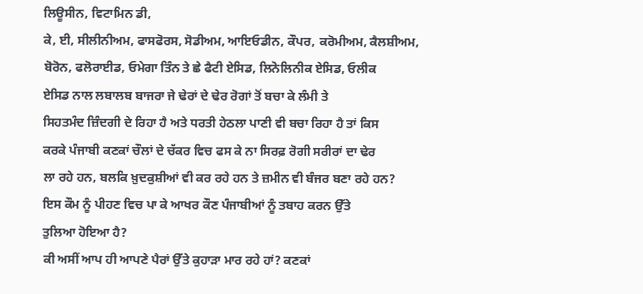ਲਿਊਸੀਨ, ਵਿਟਾਮਿਨ ਡੀ,
ਕੇ, ਈ, ਸੀਲੀਨੀਅਮ, ਫਾਸਫੋਰਸ, ਸੋਡੀਅਮ, ਆਇਓਡੀਨ, ਕੌਪਰ, ਕਰੋਮੀਅਮ, ਕੈਲਸ਼ੀਅਮ,
ਬੋਰੋਨ, ਫਲੋਰਾਈਡ, ਓਮੇਗਾ ਤਿੰਨ ਤੇ ਛੇ ਫੈਟੀ ਏਸਿਡ, ਲਿਨੋਲਿਨੀਕ ਏਸਿਡ, ਓਲੀਕ
ਏਸਿਡ ਨਾਲ ਲਬਾਲਬ ਬਾਜਰਾ ਜੇ ਢੇਰਾਂ ਦੇ ਢੇਰ ਰੋਗਾਂ ਤੋਂ ਬਚਾ ਕੇ ਲੰਮੀ ਤੇ
ਸਿਹਤਮੰਦ ਜ਼ਿੰਦਗੀ ਦੇ ਰਿਹਾ ਹੈ ਅਤੇ ਧਰਤੀ ਹੇਠਲਾ ਪਾਣੀ ਵੀ ਬਚਾ ਰਿਹਾ ਹੈ ਤਾਂ ਕਿਸ
ਕਰਕੇ ਪੰਜਾਬੀ ਕਣਕਾਂ ਚੌਲਾਂ ਦੇ ਚੱਕਰ ਵਿਚ ਫਸ ਕੇ ਨਾ ਸਿਰਫ਼ ਰੋਗੀ ਸਰੀਰਾਂ ਦਾ ਢੇਰ
ਲਾ ਰਹੇ ਹਨ, ਬਲਕਿ ਖ਼ੁਦਕੁਸ਼ੀਆਂ ਵੀ ਕਰ ਰਹੇ ਹਨ ਤੇ ਜ਼ਮੀਨ ਵੀ ਬੰਜਰ ਬਣਾ ਰਹੇ ਹਨ?
ਇਸ ਕੌਮ ਨੂੰ ਪੀਹਣ ਵਿਚ ਪਾ ਕੇ ਆਖਰ ਕੌਣ ਪੰਜਾਬੀਆਂ ਨੂੰ ਤਬਾਹ ਕਰਨ ਉੱਤੇ
ਤੁਲਿਆ ਹੋਇਆ ਹੈ?
ਕੀ ਅਸੀਂ ਆਪ ਹੀ ਆਪਣੇ ਪੈਰਾਂ ਉੱਤੇ ਕੁਹਾੜਾ ਮਾਰ ਰਹੇ ਹਾਂ? ਕਣਕਾਂ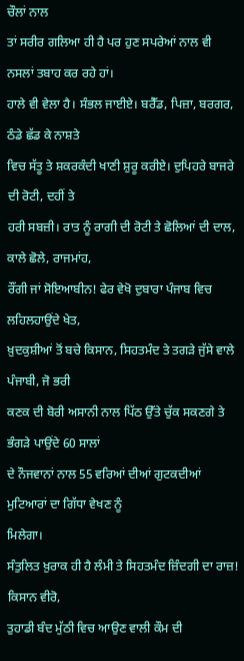ਚੌਲਾਂ ਨਾਲ
ਤਾਂ ਸਰੀਰ ਗਲਿਆ ਹੀ ਹੈ ਪਰ ਹੁਣ ਸਪਰੇਆਂ ਨਾਲ ਵੀ ਨਸਲਾਂ ਤਬਾਹ ਕਰ ਰਹੇ ਹਾਂ।
ਹਾਲੇ ਵੀ ਵੇਲਾ ਹੈ। ਸੰਭਲ ਜਾਈਏ। ਬਰੈੱਡ, ਪਿਜ਼ਾ, ਬਰਗਰ, ਠੰਡੇ ਛੱਡ ਕੇ ਨਾਸ਼ਤੇ
ਵਿਚ ਸੱਤੂ ਤੇ ਸ਼ਕਰਕੰਦੀ ਖਾਣੀ ਸ਼ੁਰੂ ਕਰੀਏ। ਦੁਪਿਹਰੇ ਬਾਜਰੇ ਦੀ ਰੋਟੀ, ਦਹੀਂ ਤੇ
ਹਰੀ ਸਬਜ਼ੀ। ਰਾਤ ਨੂੰ ਰਾਗੀ ਦੀ ਰੋਟੀ ਤੇ ਛੋਲਿਆਂ ਦੀ ਦਾਲ, ਕਾਲੇ ਛੋਲੇ, ਰਾਜਮਾਂਹ,
ਰੌਂਗੀ ਜਾਂ ਸੋਇਆਬੀਨ! ਫੇਰ ਵੇਖੋ ਦੁਬਾਰਾ ਪੰਜਾਬ ਵਿਚ ਲਹਿਲਹਾਉਂਦੇ ਖੇਤ,
ਖ਼ੁਦਕੁਸ਼ੀਆਂ ਤੋਂ ਬਚੇ ਕਿਸਾਨ, ਸਿਹਤਮੰਦ ਤੇ ਤਗੜੇ ਜੁੱਸੇ ਵਾਲੇ ਪੰਜਾਬੀ, ਜੋ ਭਰੀ
ਕਣਕ ਦੀ ਬੋਰੀ ਅਸਾਨੀ ਨਾਲ ਪਿੱਠ ਉੱਤੇ ਚੁੱਕ ਸਕਣਗੇ ਤੇ ਭੰਗੜੇ ਪਾਉਂਦੇ 60 ਸਾਲਾਂ
ਦੇ ਨੌਜਵਾਨਾਂ ਨਾਲ 55 ਵਰਿਆਂ ਦੀਆਂ ਗੁਟਕਦੀਆਂ ਮੁਟਿਆਰਾਂ ਦਾ ਗਿੱਧਾ ਵੇਖਣ ਨੂੰ
ਮਿਲੇਗਾ।
ਸੰਤੁਲਿਤ ਖ਼ੁਰਾਕ ਹੀ ਹੈ ਲੰਮੀ ਤੇ ਸਿਹਤਮੰਦ ਜ਼ਿੰਦਗੀ ਦਾ ਰਾਜ਼! ਕਿਸਾਨ ਵੀਰੋ,
ਤੁਹਾਡੀ ਬੰਦ ਮੁੱਠੀ ਵਿਚ ਆਉਣ ਵਾਲੀ ਕੌਮ ਦੀ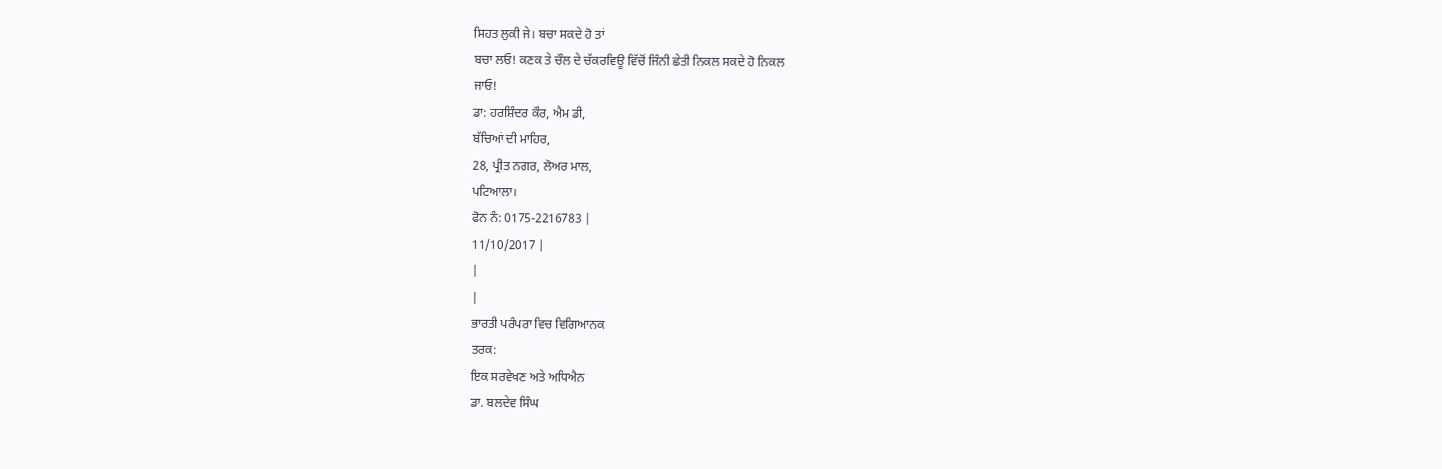ਸਿਹਤ ਲੁਕੀ ਜੇ। ਬਚਾ ਸਕਦੇ ਹੋ ਤਾਂ
ਬਚਾ ਲਓ! ਕਣਕ ਤੇ ਚੌਲ ਦੇ ਚੱਕਰਵਿਊ ਵਿੱਚੋਂ ਜਿੰਨੀ ਛੇਤੀ ਨਿਕਲ ਸਕਦੇ ਹੋ ਨਿਕਲ
ਜਾਓ!
ਡਾ: ਹਰਸ਼ਿੰਦਰ ਕੌਰ, ਐਮ ਡੀ,
ਬੱਚਿਆਂ ਦੀ ਮਾਹਿਰ,
28, ਪ੍ਰੀਤ ਨਗਰ, ਲੋਅਰ ਮਾਲ,
ਪਟਿਆਲਾ।
ਫੋਨ ਨੰ: 0175-2216783 |
11/10/2017 |
|
|
ਭਾਰਤੀ ਪਰੰਪਰਾ ਵਿਚ ਵਿਗਿਆਨਕ
ਤਰਕ:
ਇਕ ਸਰਵੇਖਣ ਅਤੇ ਅਧਿਐਨ
ਡਾ. ਬਲਦੇਵ ਸਿੰਘ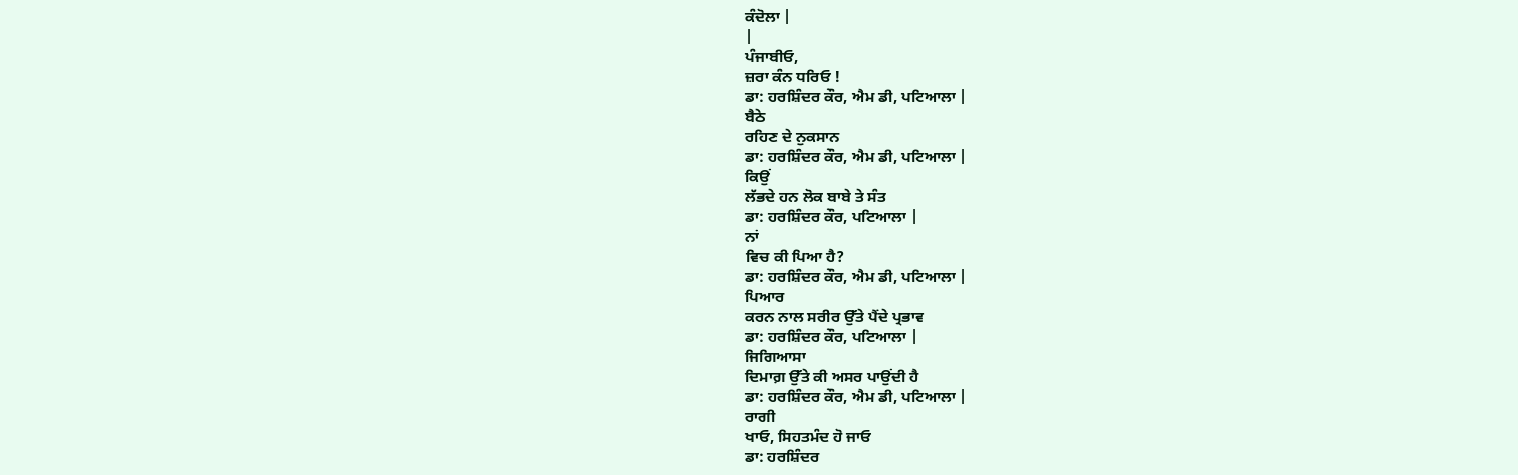ਕੰਦੋਲਾ |
|
ਪੰਜਾਬੀਓ,
ਜ਼ਰਾ ਕੰਨ ਧਰਿਓ !
ਡਾ: ਹਰਸ਼ਿੰਦਰ ਕੌਰ, ਐਮ ਡੀ, ਪਟਿਆਲਾ |
ਬੈਠੇ
ਰਹਿਣ ਦੇ ਨੁਕਸਾਨ
ਡਾ: ਹਰਸ਼ਿੰਦਰ ਕੌਰ, ਐਮ ਡੀ, ਪਟਿਆਲਾ |
ਕਿਉਂ
ਲੱਭਦੇ ਹਨ ਲੋਕ ਬਾਬੇ ਤੇ ਸੰਤ
ਡਾ: ਹਰਸ਼ਿੰਦਰ ਕੌਰ, ਪਟਿਆਲਾ |
ਨਾਂ
ਵਿਚ ਕੀ ਪਿਆ ਹੈ?
ਡਾ: ਹਰਸ਼ਿੰਦਰ ਕੌਰ, ਐਮ ਡੀ, ਪਟਿਆਲਾ |
ਪਿਆਰ
ਕਰਨ ਨਾਲ ਸਰੀਰ ਉੱਤੇ ਪੈਂਦੇ ਪ੍ਰਭਾਵ
ਡਾ: ਹਰਸ਼ਿੰਦਰ ਕੌਰ, ਪਟਿਆਲਾ |
ਜਿਗਿਆਸਾ
ਦਿਮਾਗ਼ ਉੱਤੇ ਕੀ ਅਸਰ ਪਾਉਂਦੀ ਹੈ
ਡਾ: ਹਰਸ਼ਿੰਦਰ ਕੌਰ, ਐਮ ਡੀ, ਪਟਿਆਲਾ |
ਰਾਗੀ
ਖਾਓ, ਸਿਹਤਮੰਦ ਹੋ ਜਾਓ
ਡਾ: ਹਰਸ਼ਿੰਦਰ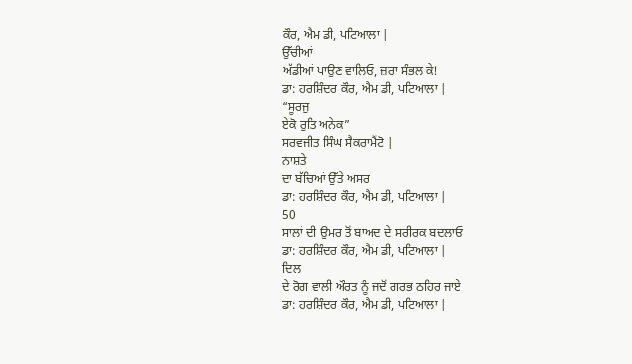ਕੌਰ, ਐਮ ਡੀ, ਪਟਿਆਲਾ |
ਉੱਚੀਆਂ
ਅੱਡੀਆਂ ਪਾਉਣ ਵਾਲਿਓ, ਜ਼ਰਾ ਸੰਭਲ ਕੇ!
ਡਾ: ਹਰਸ਼ਿੰਦਰ ਕੌਰ, ਐਮ ਡੀ, ਪਟਿਆਲਾ |
“ਸੂਰਜੁ
ਏਕੋ ਰੁਤਿ ਅਨੇਕ”
ਸਰਵਜੀਤ ਸਿੰਘ ਸੈਕਰਾਮੈਂਟੋ |
ਨਾਸ਼ਤੇ
ਦਾ ਬੱਚਿਆਂ ਉੱਤੇ ਅਸਰ
ਡਾ: ਹਰਸ਼ਿੰਦਰ ਕੌਰ, ਐਮ ਡੀ, ਪਟਿਆਲਾ |
50
ਸਾਲਾਂ ਦੀ ਉਮਰ ਤੋਂ ਬਾਅਦ ਦੇ ਸਰੀਰਕ ਬਦਲਾਓ
ਡਾ: ਹਰਸ਼ਿੰਦਰ ਕੌਰ, ਐਮ ਡੀ, ਪਟਿਆਲਾ |
ਦਿਲ
ਦੇ ਰੋਗ ਵਾਲੀ ਔਰਤ ਨੂੰ ਜਦੋਂ ਗਰਭ ਠਹਿਰ ਜਾਏ
ਡਾ: ਹਰਸ਼ਿੰਦਰ ਕੌਰ, ਐਮ ਡੀ, ਪਟਿਆਲਾ |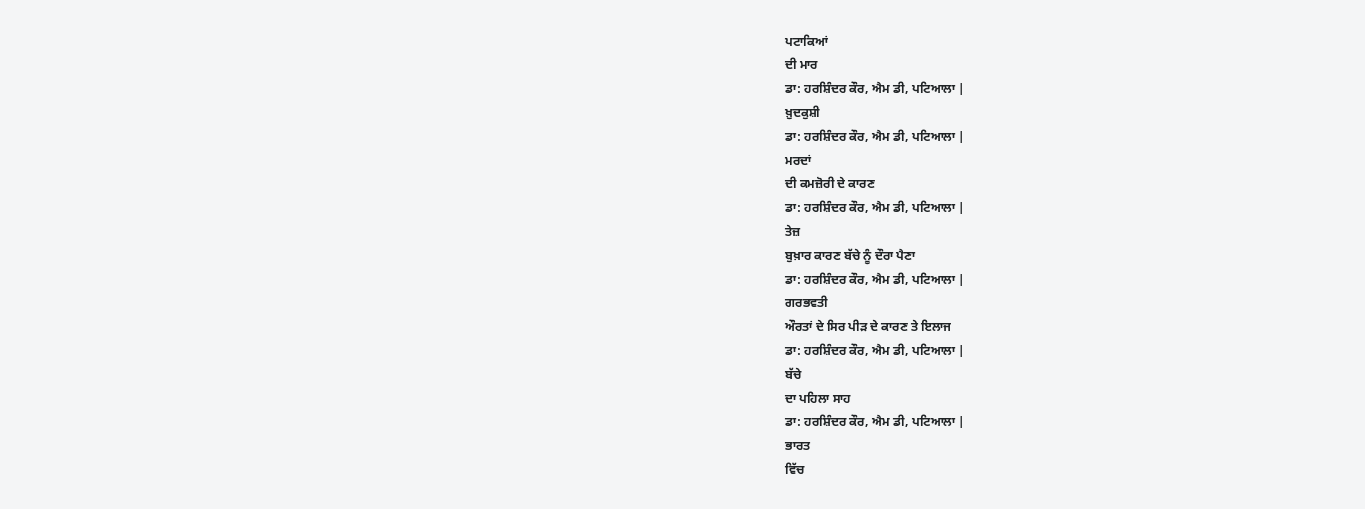ਪਟਾਕਿਆਂ
ਦੀ ਮਾਰ
ਡਾ: ਹਰਸ਼ਿੰਦਰ ਕੌਰ, ਐਮ ਡੀ, ਪਟਿਆਲਾ |
ਖ਼ੁਦਕੁਸ਼ੀ
ਡਾ: ਹਰਸ਼ਿੰਦਰ ਕੌਰ, ਐਮ ਡੀ, ਪਟਿਆਲਾ |
ਮਰਦਾਂ
ਦੀ ਕਮਜ਼ੋਰੀ ਦੇ ਕਾਰਣ
ਡਾ: ਹਰਸ਼ਿੰਦਰ ਕੌਰ, ਐਮ ਡੀ, ਪਟਿਆਲਾ |
ਤੇਜ਼
ਬੁਖ਼ਾਰ ਕਾਰਣ ਬੱਚੇ ਨੂੰ ਦੌਰਾ ਪੈਣਾ
ਡਾ: ਹਰਸ਼ਿੰਦਰ ਕੌਰ, ਐਮ ਡੀ, ਪਟਿਆਲਾ |
ਗਰਭਵਤੀ
ਔਰਤਾਂ ਦੇ ਸਿਰ ਪੀੜ ਦੇ ਕਾਰਣ ਤੇ ਇਲਾਜ
ਡਾ: ਹਰਸ਼ਿੰਦਰ ਕੌਰ, ਐਮ ਡੀ, ਪਟਿਆਲਾ |
ਬੱਚੇ
ਦਾ ਪਹਿਲਾ ਸਾਹ
ਡਾ: ਹਰਸ਼ਿੰਦਰ ਕੌਰ, ਐਮ ਡੀ, ਪਟਿਆਲਾ |
ਭਾਰਤ
ਵਿੱਚ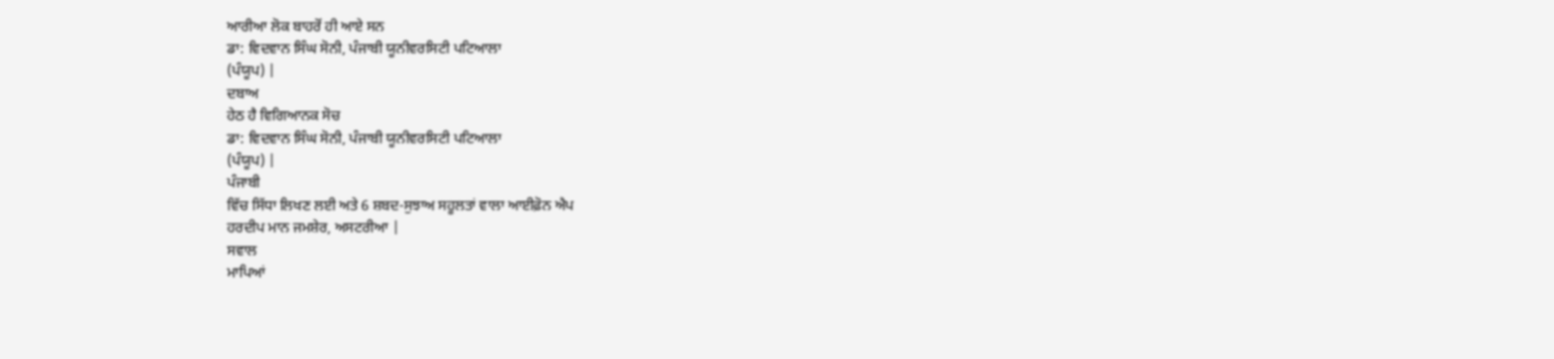ਆਰੀਆ ਲੋਕ ਬਾਹਰੋਂ ਹੀ ਆਏ ਸਨ
ਡਾ: ਵਿਦਵਾਨ ਸਿੰਘ ਸੋਨੀ, ਪੰਜਾਬੀ ਯੂਨੀਵਰਸਿਟੀ ਪਟਿਆਲਾ
(ਪੰਯੂਪ) |
ਦਬਾਅ
ਹੇਠ ਹੈ ਵਿਗਿਆਨਕ ਸੋਚ
ਡਾ: ਵਿਦਵਾਨ ਸਿੰਘ ਸੋਨੀ, ਪੰਜਾਬੀ ਯੂਨੀਵਰਸਿਟੀ ਪਟਿਆਲਾ
(ਪੰਯੂਪ) |
ਪੰਜਾਬੀ
ਵਿੱਚ ਸਿੱਧਾ ਲਿਖਣ ਲਈ ਅਤੇ 6 ਸ਼ਬਦ-ਸੁਝਾਅ ਸਹੂਲਤਾਂ ਵਾਲਾ ਆਈਫ਼ੋਨ ਐਪ
ਹਰਦੀਪ ਮਾਨ ਜਮਸ਼ੇਰ, ਅਸਟਰੀਆ |
ਸਵਾਲ
ਮਾਪਿਆਂ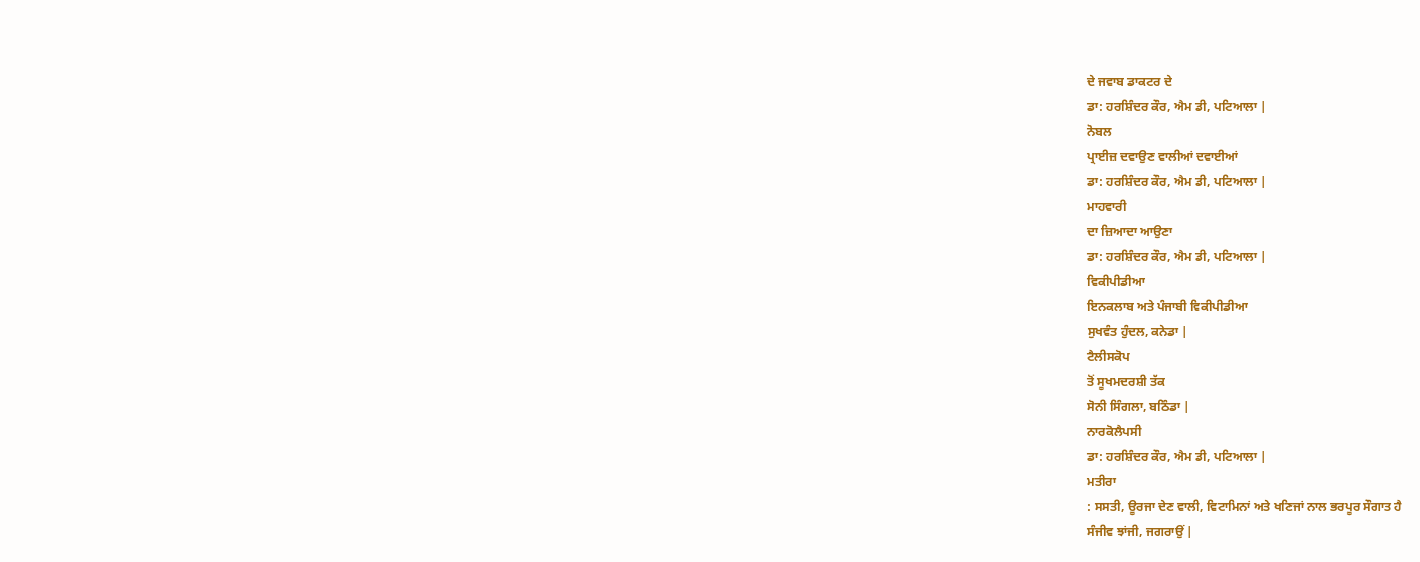ਦੇ ਜਵਾਬ ਡਾਕਟਰ ਦੇ
ਡਾ: ਹਰਸ਼ਿੰਦਰ ਕੌਰ, ਐਮ ਡੀ, ਪਟਿਆਲਾ |
ਨੋਬਲ
ਪ੍ਰਾਈਜ਼ ਦਵਾਉਣ ਵਾਲੀਆਂ ਦਵਾਈਆਂ
ਡਾ: ਹਰਸ਼ਿੰਦਰ ਕੌਰ, ਐਮ ਡੀ, ਪਟਿਆਲਾ |
ਮਾਹਵਾਰੀ
ਦਾ ਜ਼ਿਆਦਾ ਆਉਣਾ
ਡਾ: ਹਰਸ਼ਿੰਦਰ ਕੌਰ, ਐਮ ਡੀ, ਪਟਿਆਲਾ |
ਵਿਕੀਪੀਡੀਆ
ਇਨਕਲਾਬ ਅਤੇ ਪੰਜਾਬੀ ਵਿਕੀਪੀਡੀਆ
ਸੁਖਵੰਤ ਹੁੰਦਲ, ਕਨੇਡਾ |
ਟੈਲੀਸਕੋਪ
ਤੋਂ ਸੂਖਮਦਰਸ਼ੀ ਤੱਕ
ਸੋਨੀ ਸਿੰਗਲਾ, ਬਠਿੰਡਾ |
ਨਾਰਕੋਲੈਪਸੀ
ਡਾ: ਹਰਸ਼ਿੰਦਰ ਕੌਰ, ਐਮ ਡੀ, ਪਟਿਆਲਾ |
ਮਤੀਰਾ
: ਸਸਤੀ, ਊਰਜਾ ਦੇਣ ਵਾਲੀ, ਵਿਟਾਮਿਨਾਂ ਅਤੇ ਖਣਿਜਾਂ ਨਾਲ ਭਰਪੂਰ ਸੌਗਾਤ ਹੈ
ਸੰਜੀਵ ਝਾਂਜੀ, ਜਗਰਾਉਂ |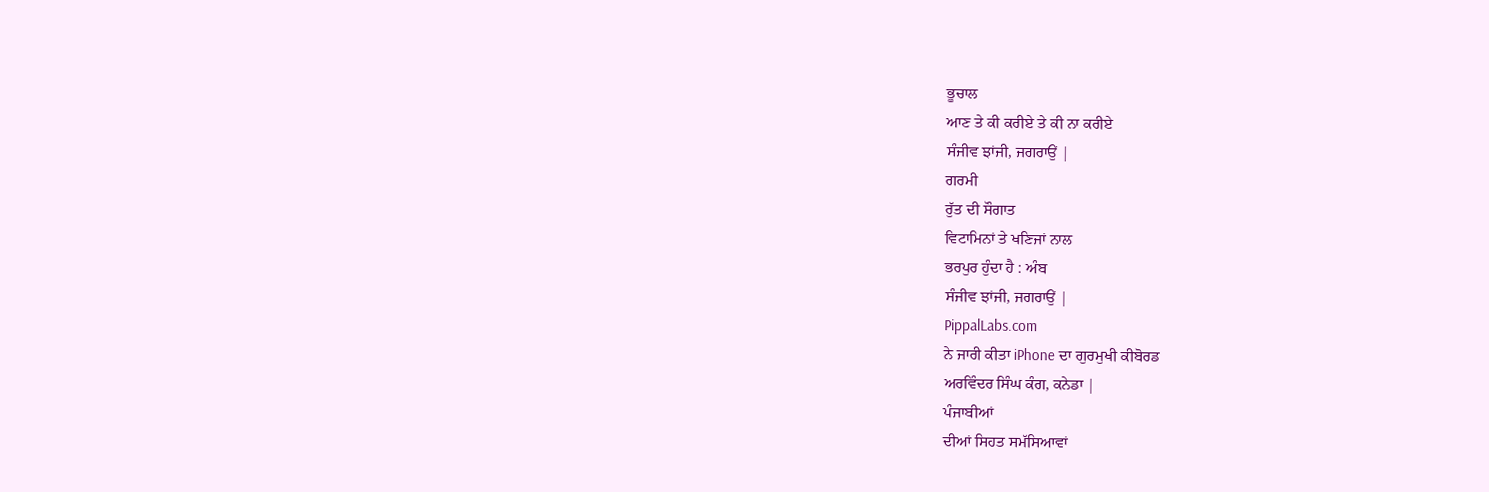ਭੂਚਾਲ
ਆਣ ਤੇ ਕੀ ਕਰੀਏ ਤੇ ਕੀ ਨਾ ਕਰੀਏ
ਸੰਜੀਵ ਝਾਂਜੀ, ਜਗਰਾਉਂ |
ਗਰਮੀ
ਰੁੱਤ ਦੀ ਸੌਗਾਤ
ਵਿਟਾਮਿਨਾਂ ਤੇ ਖਣਿਜਾਂ ਨਾਲ
ਭਰਪੁਰ ਹੁੰਦਾ ਹੈ : ਅੰਬ
ਸੰਜੀਵ ਝਾਂਜੀ, ਜਗਰਾਉਂ |
PippalLabs.com
ਨੇ ਜਾਰੀ ਕੀਤਾ iPhone ਦਾ ਗੁਰਮੁਖੀ ਕੀਬੋਰਡ
ਅਰਵਿੰਦਰ ਸਿੰਘ ਕੰਗ, ਕਨੇਡਾ |
ਪੰਜਾਬੀਆਂ
ਦੀਆਂ ਸਿਹਤ ਸਮੱਸਿਆਵਾਂ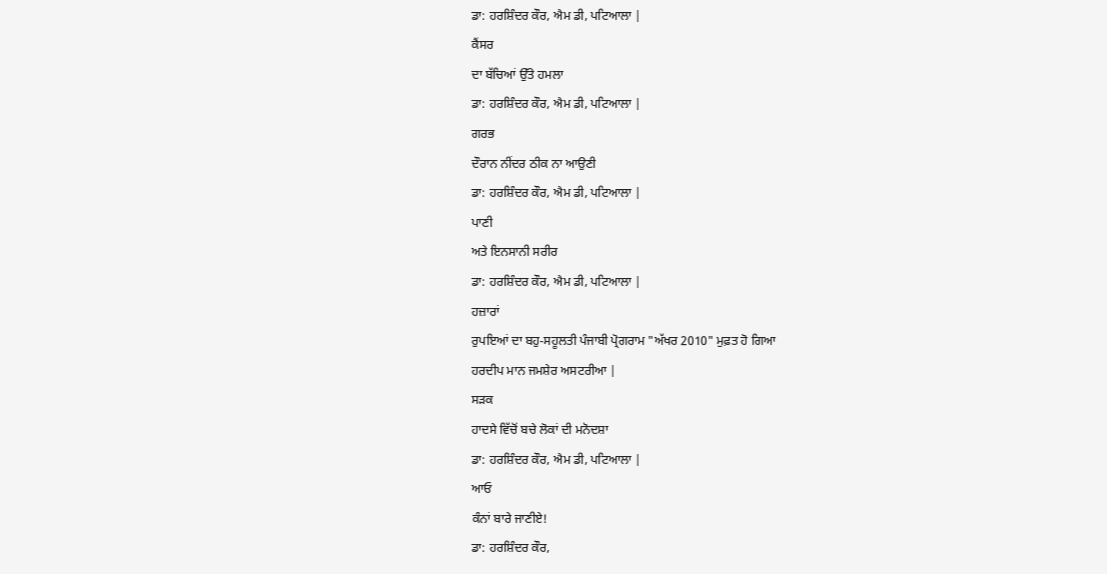ਡਾ: ਹਰਸ਼ਿੰਦਰ ਕੌਰ, ਐਮ ਡੀ, ਪਟਿਆਲਾ |
ਕੈਂਸਰ
ਦਾ ਬੱਚਿਆਂ ਉੱਤੇ ਹਮਲਾ
ਡਾ: ਹਰਸ਼ਿੰਦਰ ਕੌਰ, ਐਮ ਡੀ, ਪਟਿਆਲਾ |
ਗਰਭ
ਦੌਰਾਨ ਨੀਂਦਰ ਠੀਕ ਨਾ ਆਉਣੀ
ਡਾ: ਹਰਸ਼ਿੰਦਰ ਕੌਰ, ਐਮ ਡੀ, ਪਟਿਆਲਾ |
ਪਾਣੀ
ਅਤੇ ਇਨਸਾਨੀ ਸਰੀਰ
ਡਾ: ਹਰਸ਼ਿੰਦਰ ਕੌਰ, ਐਮ ਡੀ, ਪਟਿਆਲਾ |
ਹਜ਼ਾਰਾਂ
ਰੁਪਇਆਂ ਦਾ ਬਹੁ-ਸਹੂਲਤੀ ਪੰਜਾਬੀ ਪ੍ਰੋਗਰਾਮ "ਅੱਖਰ 2010" ਮੁਫ਼ਤ ਹੋ ਗਿਆ
ਹਰਦੀਪ ਮਾਨ ਜਮਸ਼ੇਰ ਅਸਟਰੀਆ |
ਸੜਕ
ਹਾਦਸੇ ਵਿੱਚੋਂ ਬਚੇ ਲੋਕਾਂ ਦੀ ਮਨੋਦਸ਼ਾ
ਡਾ: ਹਰਸ਼ਿੰਦਰ ਕੌਰ, ਐਮ ਡੀ, ਪਟਿਆਲਾ |
ਆਓ
ਕੰਨਾਂ ਬਾਰੇ ਜਾਣੀਏ!
ਡਾ: ਹਰਸ਼ਿੰਦਰ ਕੌਰ,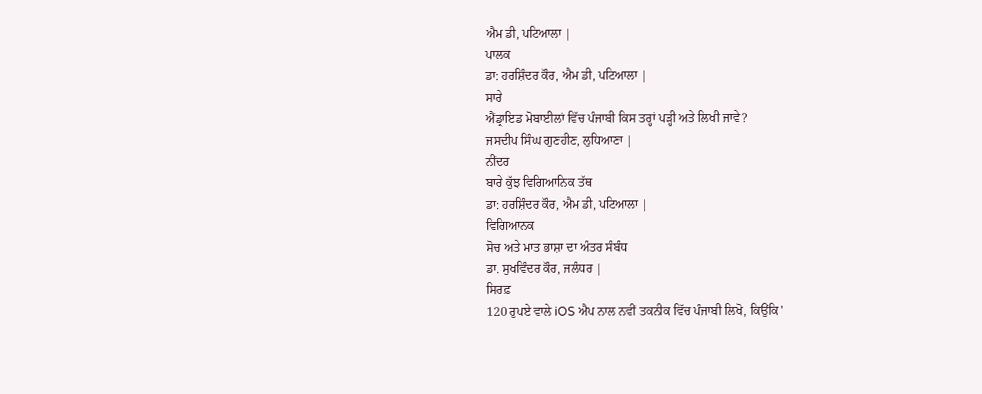ਐਮ ਡੀ, ਪਟਿਆਲਾ |
ਪਾਲਕ
ਡਾ: ਹਰਸ਼ਿੰਦਰ ਕੌਰ, ਐਮ ਡੀ, ਪਟਿਆਲਾ |
ਸਾਰੇ
ਐਂਡ੍ਰਾਇਡ ਮੋਬਾਈਲਾਂ ਵਿੱਚ ਪੰਜਾਬੀ ਕਿਸ ਤਰ੍ਹਾਂ ਪੜ੍ਹੀ ਅਤੇ ਲਿਖੀ ਜਾਵੇ?
ਜਸਦੀਪ ਸਿੰਘ ਗੁਣਹੀਣ, ਲੁਧਿਆਣਾ |
ਨੀਂਦਰ
ਬਾਰੇ ਕੁੱਝ ਵਿਗਿਆਨਿਕ ਤੱਥ
ਡਾ: ਹਰਸ਼ਿੰਦਰ ਕੌਰ, ਐਮ ਡੀ, ਪਟਿਆਲਾ |
ਵਿਗਿਆਨਕ
ਸੋਚ ਅਤੇ ਮਾਤ ਭਾਸ਼ਾ ਦਾ ਅੰਤਰ ਸੰਬੰਧ
ਡਾ. ਸੁਖਵਿੰਦਰ ਕੌਰ, ਜਲੰਧਰ |
ਸਿਰਫ਼
120 ਰੁਪਏ ਵਾਲੇ iOS ਐਪ ਨਾਲ ਨਵੀਂ ਤਕਨੀਕ ਵਿੱਚ ਪੰਜਾਬੀ ਲਿਖੋ, ਕਿਉਂਕਿ'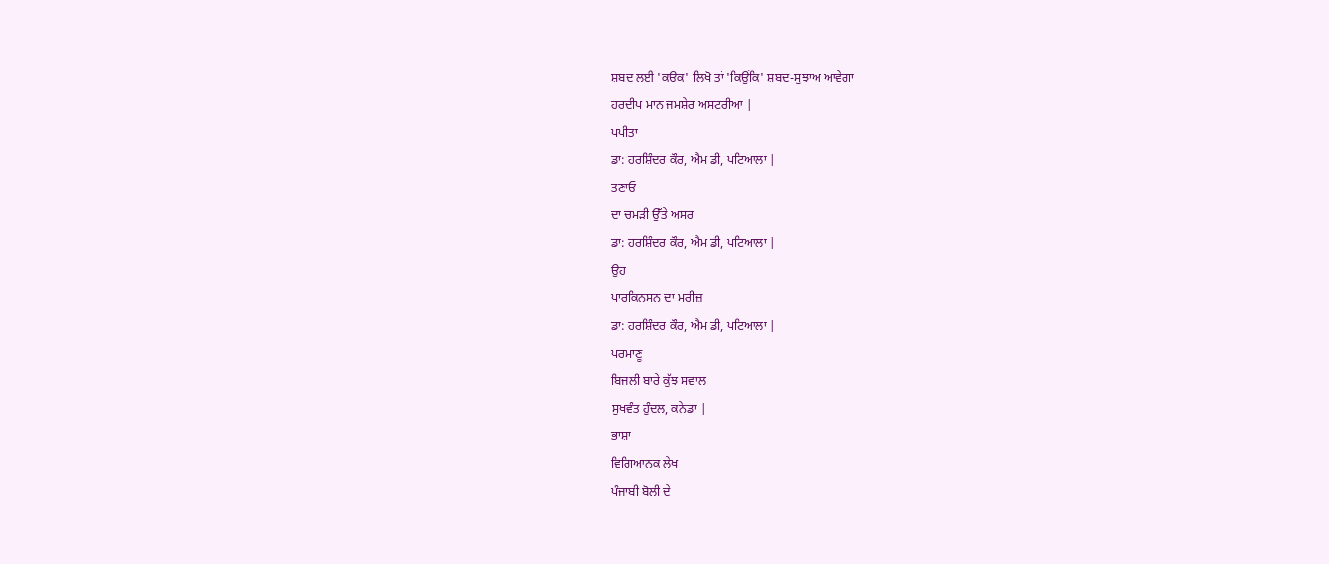ਸ਼ਬਦ ਲਈ 'ਕੳਕ' ਲਿਖੋ ਤਾਂ 'ਕਿਉਂਕਿ' ਸ਼ਬਦ-ਸੁਝਾਅ ਆਵੇਗਾ
ਹਰਦੀਪ ਮਾਨ ਜਮਸ਼ੇਰ ਅਸਟਰੀਆ |
ਪਪੀਤਾ
ਡਾ: ਹਰਸ਼ਿੰਦਰ ਕੌਰ, ਐਮ ਡੀ, ਪਟਿਆਲਾ |
ਤਣਾਓ
ਦਾ ਚਮੜੀ ਉੱਤੇ ਅਸਰ
ਡਾ: ਹਰਸ਼ਿੰਦਰ ਕੌਰ, ਐਮ ਡੀ, ਪਟਿਆਲਾ |
ਉਹ
ਪਾਰਕਿਨਸਨ ਦਾ ਮਰੀਜ਼
ਡਾ: ਹਰਸ਼ਿੰਦਰ ਕੌਰ, ਐਮ ਡੀ, ਪਟਿਆਲਾ |
ਪਰਮਾਣੂ
ਬਿਜਲੀ ਬਾਰੇ ਕੁੱਝ ਸਵਾਲ
ਸੁਖਵੰਤ ਹੁੰਦਲ, ਕਨੇਡਾ |
ਭਾਸ਼ਾ
ਵਿਗਿਆਨਕ ਲੇਖ
ਪੰਜਾਬੀ ਬੋਲੀ ਦੇ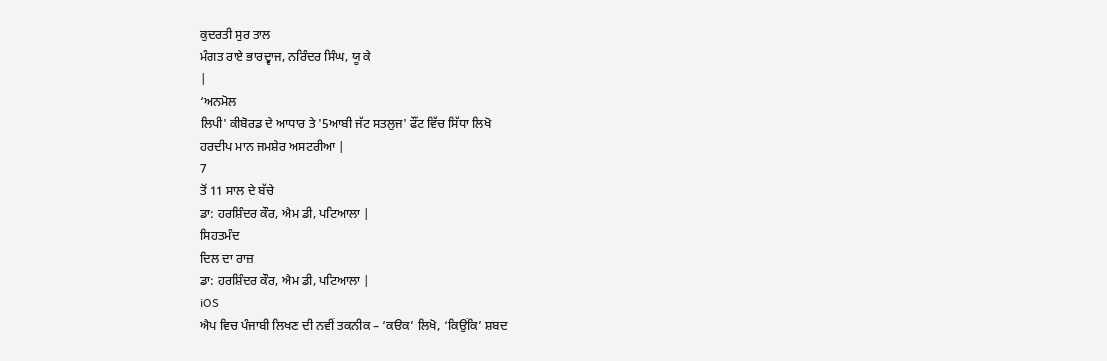ਕੁਦਰਤੀ ਸੁਰ ਤਾਲ
ਮੰਗਤ ਰਾਏ ਭਾਰਦ੍ਵਾਜ, ਨਰਿੰਦਰ ਸਿੰਘ, ਯੂ ਕੇ
|
‘ਅਨਮੋਲ
ਲਿਪੀ' ਕੀਬੋਰਡ ਦੇ ਆਧਾਰ ਤੇ '5ਆਬੀ ਜੱਟ ਸਤਲੁਜ' ਫੌਂਟ ਵਿੱਚ ਸਿੱਧਾ ਲਿਖੋ
ਹਰਦੀਪ ਮਾਨ ਜਮਸ਼ੇਰ ਅਸਟਰੀਆ |
7
ਤੋਂ 11 ਸਾਲ ਦੇ ਬੱਚੇ
ਡਾ: ਹਰਸ਼ਿੰਦਰ ਕੌਰ, ਐਮ ਡੀ, ਪਟਿਆਲਾ |
ਸਿਹਤਮੰਦ
ਦਿਲ ਦਾ ਰਾਜ਼
ਡਾ: ਹਰਸ਼ਿੰਦਰ ਕੌਰ, ਐਮ ਡੀ, ਪਟਿਆਲਾ |
iOS
ਐਪ ਵਿਚ ਪੰਜਾਬੀ ਲਿਖਣ ਦੀ ਨਵੀਂ ਤਕਨੀਕ – ‘ਕੳਕ’ ਲਿਖੋ, ‘ਕਿਉਂਕਿ’ ਸ਼ਬਦ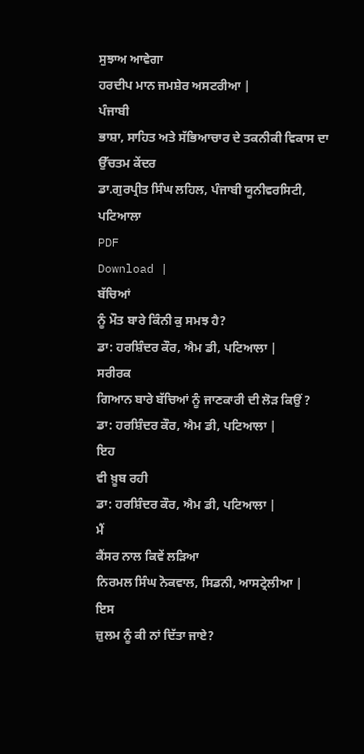ਸੁਝਾਅ ਆਵੇਗਾ
ਹਰਦੀਪ ਮਾਨ ਜਮਸ਼ੇਰ ਅਸਟਰੀਆ |
ਪੰਜਾਬੀ
ਭਾਸ਼ਾ, ਸਾਹਿਤ ਅਤੇ ਸੱਭਿਆਚਾਰ ਦੇ ਤਕਨੀਕੀ ਵਿਕਾਸ ਦਾ ਉੱਚਤਮ ਕੇਂਦਰ
ਡਾ.ਗੁਰਪ੍ਰੀਤ ਸਿੰਘ ਲਹਿਲ, ਪੰਜਾਬੀ ਯੂਨੀਵਰਸਿਟੀ,
ਪਟਿਆਲਾ
PDF
Download |
ਬੱਚਿਆਂ
ਨੂੰ ਮੌਤ ਬਾਰੇ ਕਿੰਨੀ ਕੁ ਸਮਝ ਹੈ?
ਡਾ: ਹਰਸ਼ਿੰਦਰ ਕੌਰ, ਐਮ ਡੀ, ਪਟਿਆਲਾ |
ਸਰੀਰਕ
ਗਿਆਨ ਬਾਰੇ ਬੱਚਿਆਂ ਨੂੰ ਜਾਣਕਾਰੀ ਦੀ ਲੋੜ ਕਿਉਂ ?
ਡਾ: ਹਰਸ਼ਿੰਦਰ ਕੌਰ, ਐਮ ਡੀ, ਪਟਿਆਲਾ |
ਇਹ
ਵੀ ਖ਼ੂਬ ਰਹੀ
ਡਾ: ਹਰਸ਼ਿੰਦਰ ਕੌਰ, ਐਮ ਡੀ, ਪਟਿਆਲਾ |
ਮੈਂ
ਕੈਂਸਰ ਨਾਲ ਕਿਵੇਂ ਲੜਿਆ
ਨਿਰਮਲ ਸਿੰਘ ਨੋਕਵਾਲ, ਸਿਡਨੀ, ਆਸਟ੍ਰੇਲੀਆ |
ਇਸ
ਜ਼ੁਲਮ ਨੂੰ ਕੀ ਨਾਂ ਦਿੱਤਾ ਜਾਏ?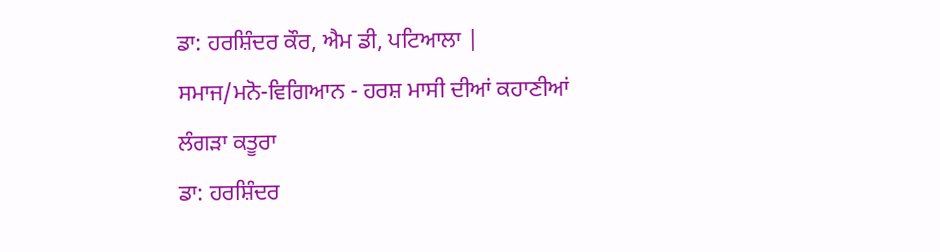ਡਾ: ਹਰਸ਼ਿੰਦਰ ਕੌਰ, ਐਮ ਡੀ, ਪਟਿਆਲਾ |
ਸਮਾਜ/ਮਨੋ-ਵਿਗਿਆਨ - ਹਰਸ਼ ਮਾਸੀ ਦੀਆਂ ਕਹਾਣੀਆਂ
ਲੰਗੜਾ ਕਤੂਰਾ
ਡਾ: ਹਰਸ਼ਿੰਦਰ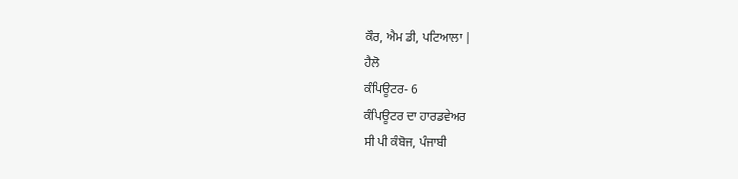ਕੌਰ, ਐਮ ਡੀ, ਪਟਿਆਲਾ |
ਹੈਲੋ
ਕੰਪਿਊਟਰ- 6
ਕੰਪਿਊਟਰ ਦਾ ਹਾਰਡਵੇਅਰ
ਸੀ ਪੀ ਕੰਬੋਜ, ਪੰਜਾਬੀ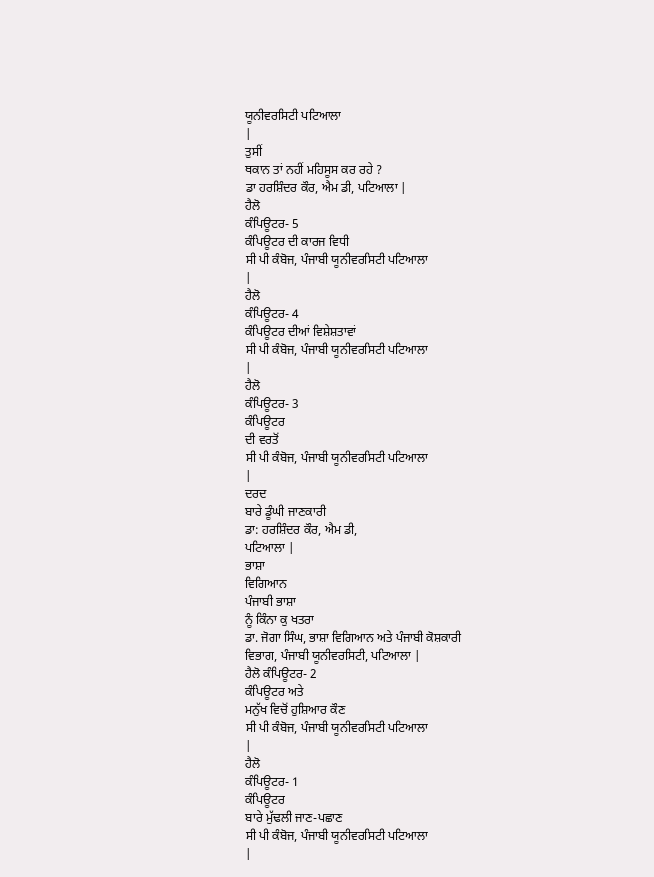ਯੂਨੀਵਰਸਿਟੀ ਪਟਿਆਲਾ
|
ਤੁਸੀਂ
ਥਕਾਨ ਤਾਂ ਨਹੀਂ ਮਹਿਸੂਸ ਕਰ ਰਹੇ ?
ਡਾ ਹਰਸ਼ਿੰਦਰ ਕੌਰ, ਐਮ ਡੀ, ਪਟਿਆਲਾ |
ਹੈਲੋ
ਕੰਪਿਊਟਰ- 5
ਕੰਪਿਊਟਰ ਦੀ ਕਾਰਜ ਵਿਧੀ
ਸੀ ਪੀ ਕੰਬੋਜ, ਪੰਜਾਬੀ ਯੂਨੀਵਰਸਿਟੀ ਪਟਿਆਲਾ
|
ਹੈਲੋ
ਕੰਪਿਊਟਰ- 4
ਕੰਪਿਊਟਰ ਦੀਆਂ ਵਿਸ਼ੇਸ਼ਤਾਵਾਂ
ਸੀ ਪੀ ਕੰਬੋਜ, ਪੰਜਾਬੀ ਯੂਨੀਵਰਸਿਟੀ ਪਟਿਆਲਾ
|
ਹੈਲੋ
ਕੰਪਿਊਟਰ- 3
ਕੰਪਿਊਟਰ
ਦੀ ਵਰਤੋਂ
ਸੀ ਪੀ ਕੰਬੋਜ, ਪੰਜਾਬੀ ਯੂਨੀਵਰਸਿਟੀ ਪਟਿਆਲਾ
|
ਦਰਦ
ਬਾਰੇ ਡੂੰਘੀ ਜਾਣਕਾਰੀ
ਡਾ: ਹਰਸ਼ਿੰਦਰ ਕੌਰ, ਐਮ ਡੀ,
ਪਟਿਆਲਾ |
ਭਾਸ਼ਾ
ਵਿਗਿਆਨ
ਪੰਜਾਬੀ ਭਾਸ਼ਾ
ਨੂੰ ਕਿੰਨਾ ਕੁ ਖਤਰਾ
ਡਾ. ਜੋਗਾ ਸਿੰਘ, ਭਾਸ਼ਾ ਵਿਗਿਆਨ ਅਤੇ ਪੰਜਾਬੀ ਕੋਸ਼ਕਾਰੀ
ਵਿਭਾਗ, ਪੰਜਾਬੀ ਯੂਨੀਵਰਸਿਟੀ, ਪਟਿਆਲਾ |
ਹੈਲੋ ਕੰਪਿਊਟਰ- 2
ਕੰਪਿਊਟਰ ਅਤੇ
ਮਨੁੱਖ ਵਿਚੋਂ ਹੁਸ਼ਿਆਰ ਕੌਣ
ਸੀ ਪੀ ਕੰਬੋਜ, ਪੰਜਾਬੀ ਯੂਨੀਵਰਸਿਟੀ ਪਟਿਆਲਾ
|
ਹੈਲੋ
ਕੰਪਿਊਟਰ- 1
ਕੰਪਿਊਟਰ
ਬਾਰੇ ਮੁੱਢਲੀ ਜਾਣ-ਪਛਾਣ
ਸੀ ਪੀ ਕੰਬੋਜ, ਪੰਜਾਬੀ ਯੂਨੀਵਰਸਿਟੀ ਪਟਿਆਲਾ
|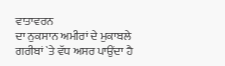ਵਾਤਾਵਰਨ
ਦਾ ਨੁਕਸਾਨ ਅਮੀਰਾਂ ਦੇ ਮੁਕਾਬਲੇ ਗਰੀਬਾਂ `ਤੇ ਵੱਧ ਅਸਰ ਪਾਉਂਦਾ ਹੈ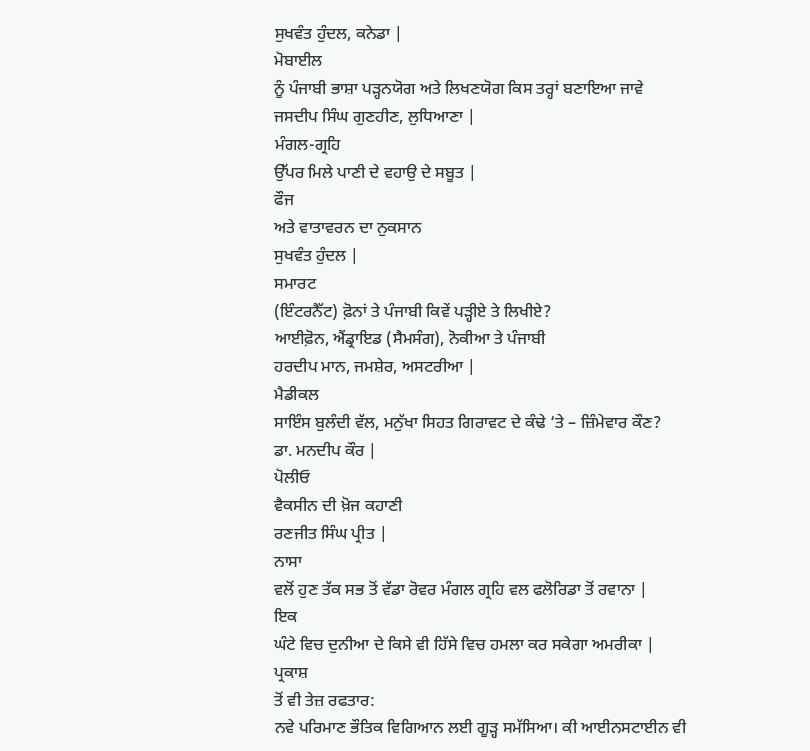ਸੁਖਵੰਤ ਹੁੰਦਲ, ਕਨੇਡਾ |
ਮੋਬਾਈਲ
ਨੂੰ ਪੰਜਾਬੀ ਭਾਸ਼ਾ ਪੜ੍ਹਨਯੋਗ ਅਤੇ ਲਿਖਣਯੋਗ ਕਿਸ ਤਰ੍ਹਾਂ ਬਣਾਇਆ ਜਾਵੇ
ਜਸਦੀਪ ਸਿੰਘ ਗੁਣਹੀਣ, ਲੁਧਿਆਣਾ |
ਮੰਗਲ-ਗ੍ਰਹਿ
ਉੱਪਰ ਮਿਲੇ ਪਾਣੀ ਦੇ ਵਹਾਉ ਦੇ ਸਬੂਤ |
ਫੌਜ
ਅਤੇ ਵਾਤਾਵਰਨ ਦਾ ਨੁਕਸਾਨ
ਸੁਖਵੰਤ ਹੁੰਦਲ |
ਸਮਾਰਟ
(ਇੰਟਰਨੈੱਟ) ਫ਼ੋਨਾਂ ਤੇ ਪੰਜਾਬੀ ਕਿਵੇਂ ਪੜ੍ਹੀਏ ਤੇ ਲਿਖੀਏ?
ਆਈਫ਼ੋਨ, ਐਂਡ੍ਰਾਇਡ (ਸੈਮਸੰਗ), ਨੋਕੀਆ ਤੇ ਪੰਜਾਬੀ
ਹਰਦੀਪ ਮਾਨ, ਜਮਸ਼ੇਰ, ਅਸਟਰੀਆ |
ਮੈਡੀਕਲ
ਸਾਇੰਸ ਬੁਲੰਦੀ ਵੱਲ, ਮਨੁੱਖਾ ਸਿਹਤ ਗਿਰਾਵਟ ਦੇ ਕੰਢੇ ‘ਤੇ – ਜ਼ਿੰਮੇਵਾਰ ਕੌਣ?
ਡਾ. ਮਨਦੀਪ ਕੌਰ |
ਪੋਲੀਓ
ਵੈਕਸੀਨ ਦੀ ਖ਼ੋਜ ਕਹਾਣੀ
ਰਣਜੀਤ ਸਿੰਘ ਪ੍ਰੀਤ |
ਨਾਸਾ
ਵਲੋਂ ਹੁਣ ਤੱਕ ਸਭ ਤੋਂ ਵੱਡਾ ਰੋਵਰ ਮੰਗਲ ਗ੍ਰਹਿ ਵਲ ਫਲੋਰਿਡਾ ਤੋਂ ਰਵਾਨਾ |
ਇਕ
ਘੰਟੇ ਵਿਚ ਦੁਨੀਆ ਦੇ ਕਿਸੇ ਵੀ ਹਿੱਸੇ ਵਿਚ ਹਮਲਾ ਕਰ ਸਕੇਗਾ ਅਮਰੀਕਾ |
ਪ੍ਰਕਾਸ਼
ਤੋਂ ਵੀ ਤੇਜ਼ ਰਫਤਾਰ:
ਨਵੇ ਪਰਿਮਾਣ ਭੌਤਿਕ ਵਿਗਿਆਨ ਲਈ ਗੂੜ੍ਹ ਸਮੱਸਿਆ। ਕੀ ਆਈਨਸਟਾਈਨ ਵੀ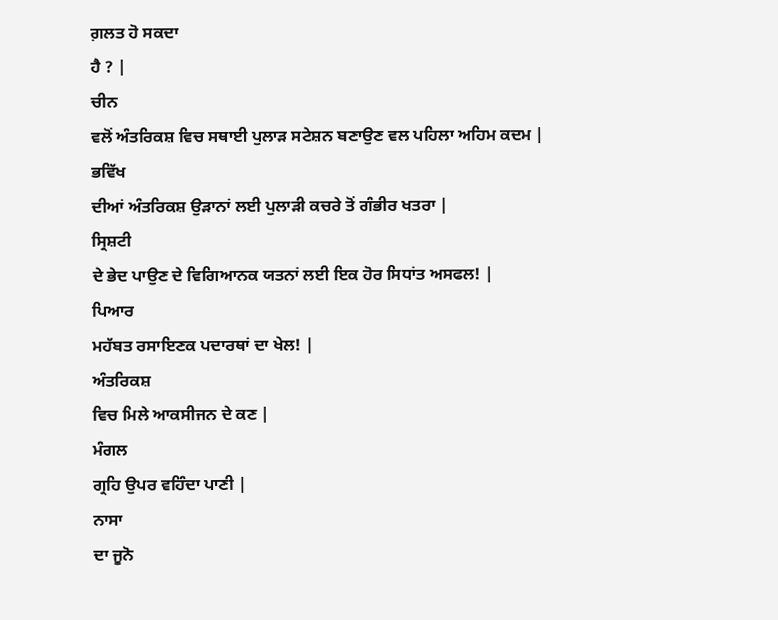ਗ਼ਲਤ ਹੋ ਸਕਦਾ
ਹੈ ? |
ਚੀਨ
ਵਲੋਂ ਅੰਤਰਿਕਸ਼ ਵਿਚ ਸਥਾਈ ਪੁਲਾੜ ਸਟੇਸ਼ਨ ਬਣਾਉਣ ਵਲ ਪਹਿਲਾ ਅਹਿਮ ਕਦਮ |
ਭਵਿੱਖ
ਦੀਆਂ ਅੰਤਰਿਕਸ਼ ਉੜਾਨਾਂ ਲਈ ਪੁਲਾੜੀ ਕਚਰੇ ਤੋਂ ਗੰਭੀਰ ਖਤਰਾ |
ਸ੍ਰਿਸ਼ਟੀ
ਦੇ ਭੇਦ ਪਾਉਣ ਦੇ ਵਿਗਿਆਨਕ ਯਤਨਾਂ ਲਈ ਇਕ ਹੋਰ ਸਿਧਾਂਤ ਅਸਫਲ! |
ਪਿਆਰ
ਮਹੱਬਤ ਰਸਾਇਣਕ ਪਦਾਰਥਾਂ ਦਾ ਖੇਲ! |
ਅੰਤਰਿਕਸ਼
ਵਿਚ ਮਿਲੇ ਆਕਸੀਜਨ ਦੇ ਕਣ |
ਮੰਗਲ
ਗ੍ਰਹਿ ਉਪਰ ਵਹਿੰਦਾ ਪਾਣੀ |
ਨਾਸਾ
ਦਾ ਜੂਨੋ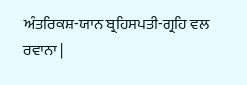ਅੰਤਰਿਕਸ਼-ਯਾਨ ਬ੍ਰਹਿਸਪਤੀ-ਗ੍ਰਹਿ ਵਲ ਰਵਾਨਾ |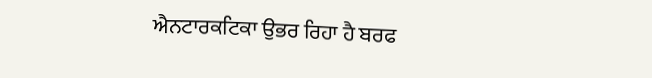ਐਨਟਾਰਕਟਿਕਾ ਉਭਰ ਰਿਹਾ ਹੈ ਬਰਫ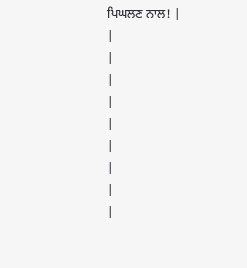ਪਿਘਲਣ ਨਾਲ! |
|
|
|
|
|
|
|
|
|